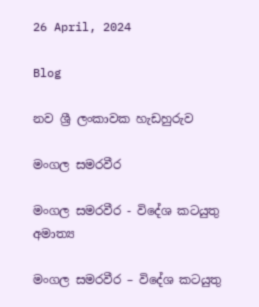26 April, 2024

Blog

නව ශ්‍රී ලංකාවක හැඩහුරුව

මංගල සමරවීර

මංගල සමරවීර - විදේශ කටයුතු අමාත්‍ය

මංගල සමරවීර – විදේශ කටයුතු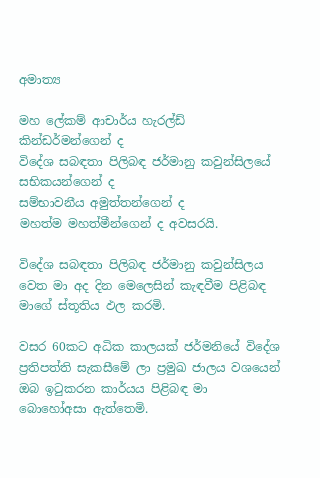අමාත්‍ය

මහ ලේකම් ආචාර්ය හැරල්ඩ් කින්ඩර්මන්ගෙන් ද
විදේශ සබඳතා පිලිබඳ ජර්මානු කවුන්සිලයේ සභිකයන්ගෙන් ද
සම්භාවනීය අමුත්තන්ගෙන් ද
මහත්ම මහත්මීන්ගෙන් ද අවසරයි.

විදේශ සබඳතා පිලිබඳ ජර්මානු කවුන්සිලය වෙත මා අද දින මෙලෙසින් කැඳවීම පිළිබඳ මාගේ ස්තූතිය ඵල කරමි.

වසර 60කට අධික කාලයක් ජර්මනියේ විදේශ ප්‍රතිපත්ති සැකසීමේ ලා ප්‍රමුඛ ජාලය වශයෙන් ඔබ ඉටුකරන කාර්යය පිළිබඳ මා බොහෝඅසා ඇත්තෙමි.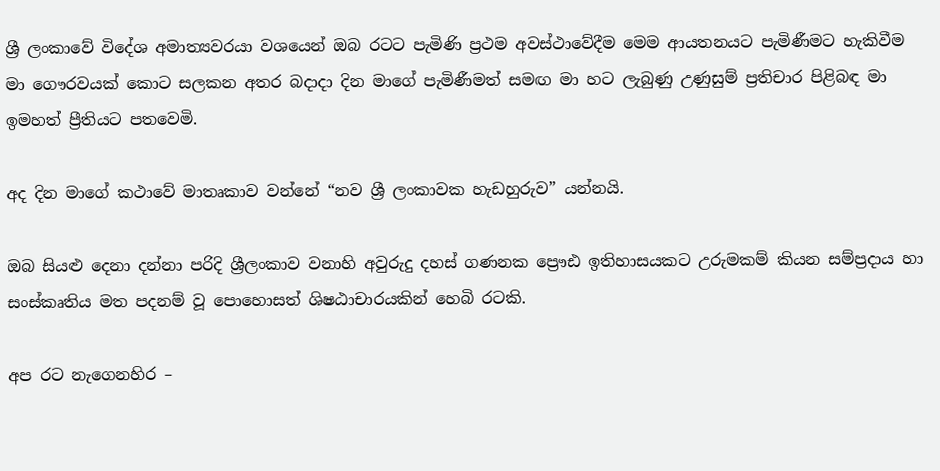ශ්‍රී ලංකාවේ විදේශ අමාත්‍යවරයා වශයෙන් ඔබ රටට පැමිණි ප්‍රථම අවස්ථාවේදීම මෙම ආයතනයට පැමිණීමට හැකිවීම මා ගෞරවයක් කොට සලකන අතර බදාදා දින මාගේ පැමිණීමත් සමඟ මා හට ලැබුණු උණුසුම් ප්‍රතිචාර පිළිබඳ මා ඉමහත් ප්‍රීතියට පතවෙමි.

අද දින මාගේ කථාවේ මාතෘකාව වන්නේ “නව ශ්‍රී ලංකාවක හැඩහුරුව” යන්නයි.

ඔබ සියළු දෙනා දන්නා පරිදි ශ්‍රීලංකාව වනාහි අවුරුදු දහස් ගණනක ප්‍රෞඪ ඉතිහාසයකට උරුමකම් කියන සම්ප්‍රදාය හා සංස්කෘතිය මත පදනම් වූ පොහොසත් ශිෂඨාචාරයකින් හෙබි රටකි.

අප රට නැගෙනහිර –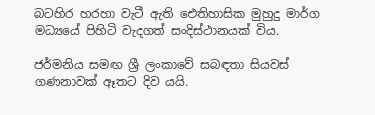බටහිර හරහා වැටී ඇති ඓතිහාසික මුහුදු මාර්ග මධ්‍යයේ පිහිටි වැදගත් සංදිස්ථානයක් විය.

ජර්මනිය සමඟ ශ්‍රී ලංකාවේ සබඳතා සියවස් ගණනාවක් ඈතට දිව යයි.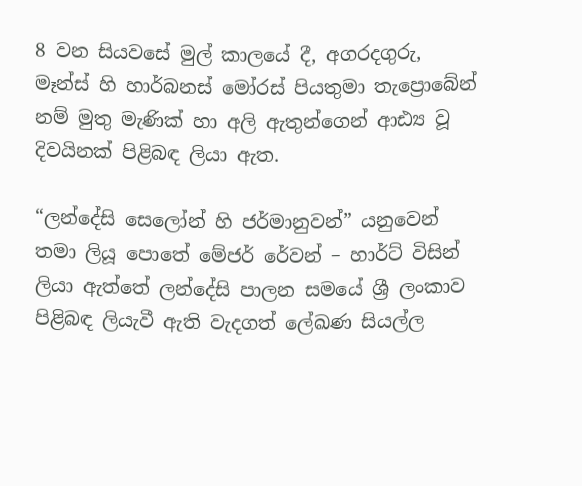8 වන සියවසේ මුල් කාලයේ දී, අගරදගුරු, මෑන්ස් හි හාර්බනස් මෝරස් පියතුමා තැප්‍රොබේන් නම් මුතු මැණික් හා අලි ඇතුන්ගෙන් ආඪ්‍ය වූ දිවයිනක් පිළිබඳ ලියා ඇත.

“ලන්දේසි සෙලෝන් හි ජර්මානුවන්” යනුවෙන් තමා ලියූ පොතේ මේජර් රේවන් – හාර්ට් විසින් ලියා ඇත්තේ ලන්දේසි පාලන සමයේ ශ්‍රී ලංකාව පිළිබඳ ලියැවී ඇති වැදගත් ලේඛණ සියල්ල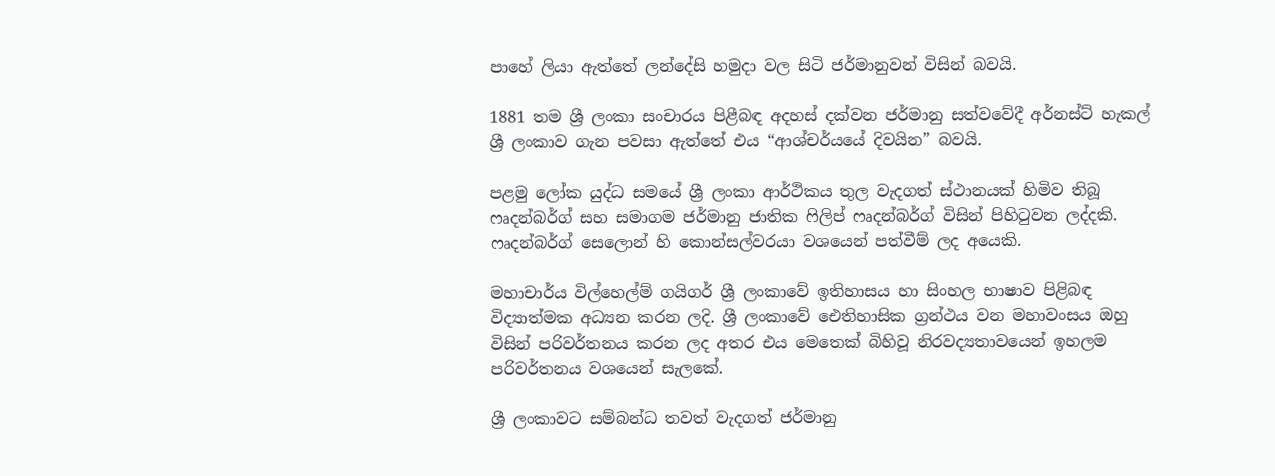පාහේ ලියා ඇත්තේ ලන්දේසි හමුදා වල සිටි ජර්මානුවන් විසින් බවයි.

1881 තම ශ්‍රී ලංකා සංචාරය පිළීබඳ අදහස් දක්වන ජර්මානු සත්වවේදී අර්නස්ට් හැකල් ශ්‍රී ලංකාව ගැන පවසා ඇත්තේ එය “ආශ්චර්යයේ දිවයින” බවයි.

පළමු ලෝක යුද්ධ සමයේ ශ්‍රී ලංකා ආර්ථිකය තුල වැදගත් ස්ථානයක් හිමිව තිබූ ෆෘදන්බර්ග් සහ සමාගම ජර්මානු ජාතික ෆිලිප් ෆෘදන්බර්ග් විසින් පිහිටුවන ලද්දකි. ෆෘදන්බර්ග් සෙලොන් හි කොන්සල්වරයා වශයෙන් පත්වීම් ලද අයෙකි.

මහාචාර්ය විල්හෙල්ම් ගයිගර් ශ්‍රී ලංකාවේ ඉතිහාසය හා සිංහල භාෂාව පිළිබඳ විද්‍යාත්මක අධ්‍යන කරන ලදි. ශ්‍රී ලංකාවේ ඓතිහාසික ග්‍රන්ථය වන මහාවංසය ඔහු විසින් පරිවර්තනය කරන ලද අතර එය මෙතෙක් බිහිවූ නිරවද්‍යතාවයෙන් ඉහලම පරිවර්තනය වශයෙන් සැලකේ.

ශ්‍රී ලංකාවට සම්බන්ධ තවත් වැදගත් ජර්මානු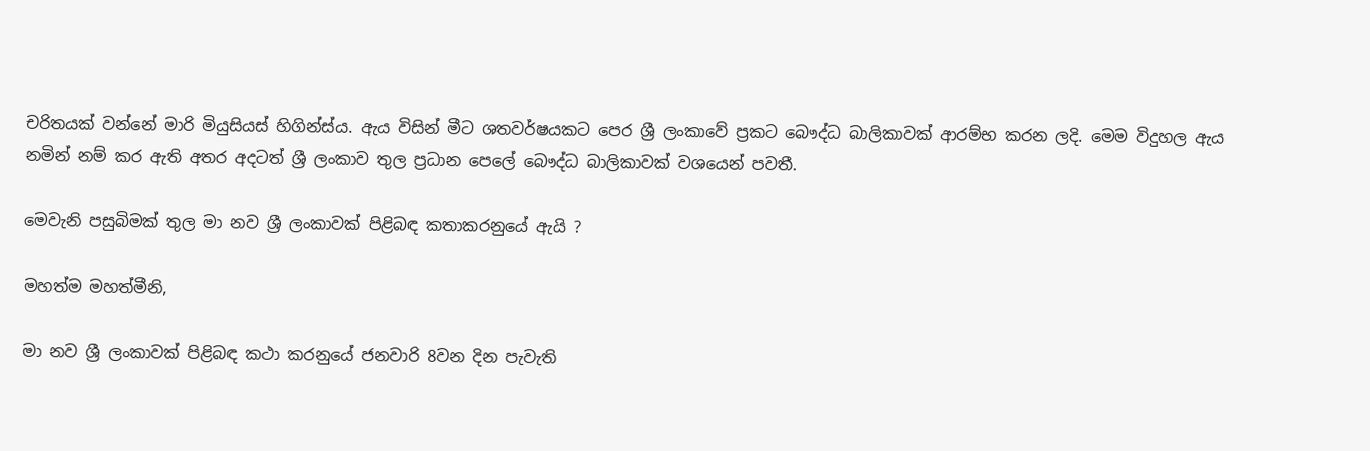චරිතයක් වන්නේ මාරි මියුසියස් හිගින්ස්ය. ඇය විසින් මීට ශතවර්ෂයකට පෙර ශ්‍රී ලංකාවේ ප්‍රකට බෞද්ධ බාලිකාවක් ආරම්භ කරන ලදි. මෙම විදුහල ඇය නමින් නම් කර ඇති අතර අදටත් ශ්‍රී ලංකාව තුල ප්‍රධාන පෙලේ බෞද්ධ බාලිකාවක් වශයෙන් පවතී.

මෙවැනි පසුබිමක් තුල මා නව ශ්‍රී ලංකාවක් පිළිබඳ කතාකරනුයේ ඇයි ?

මහත්ම මහත්මීනි,

මා නව ශ්‍රී ලංකාවක් පිළිබඳ කථා කරනුයේ ජනවාරි 8වන දින පැවැති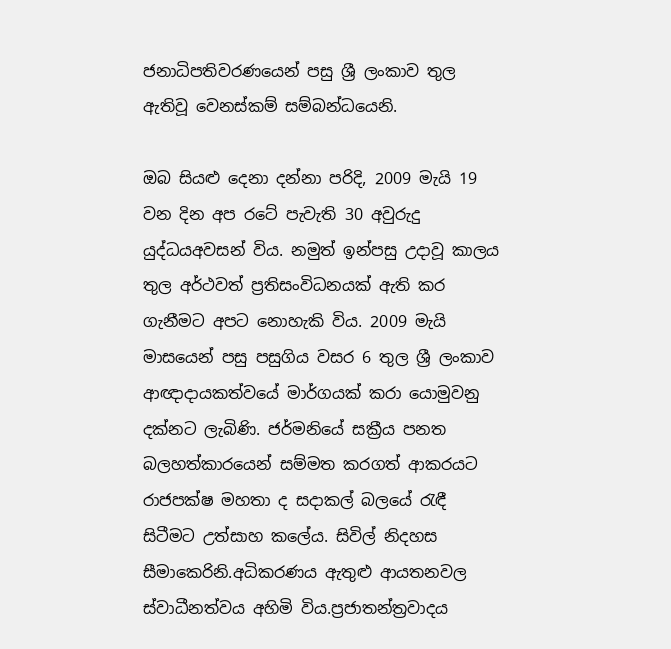ජනාධිපතිවරණයෙන් පසු ශ්‍රී ලංකාව තුල ඇතිවූ වෙනස්කම් සම්බන්ධයෙනි.

ඔබ සියළු දෙනා දන්නා පරිදි, 2009 මැයි 19 වන දින අප රටේ පැවැති 30 අවුරුදු යුද්ධයඅවසන් විය. නමුත් ඉන්පසු උදාවූ කාලය තුල අර්ථවත් ප්‍රතිසංවිධනයක් ඇති කර ගැනීමට අපට නොහැකි විය. 2009 මැයි මාසයෙන් පසු පසුගිය වසර 6 තුල ශ්‍රී ලංකාව ආඥාදායකත්වයේ මාර්ගයක් කරා යොමුවනු දක්නට ලැබිණි. ජර්මනියේ සක්‍රීය පනත බලහත්කාරයෙන් සම්මත කරගත් ආකරයට රාජපක්ෂ මහතා ද සදාකල් බලයේ රැඳී සිටීමට උත්සාහ කලේය. සිවිල් නිදහස සීමාකෙරිනි.අධිකරණය ඇතුළු ආයතනවල ස්වාධීනත්වය අහිමි විය.ප්‍රජාතන්ත්‍රවාදය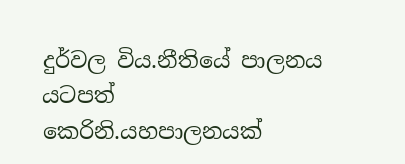දුර්වල විය.නීතියේ පාලනය යටපත් කෙරිනි.යහපාලනයක්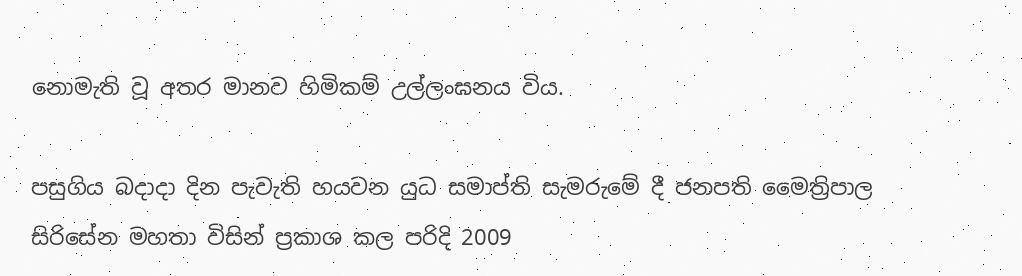නොමැති වූ අතර මානව හිමිකම් උල්ලංඝනය විය.

පසුගිය බදාදා දින පැවැති හයවන යුධ සමාප්ති සැමරුමේ දී ජනපති මෛත්‍රිපාල සිරිසේන මහතා විසින් ප්‍රකාශ කල පරිදි 2009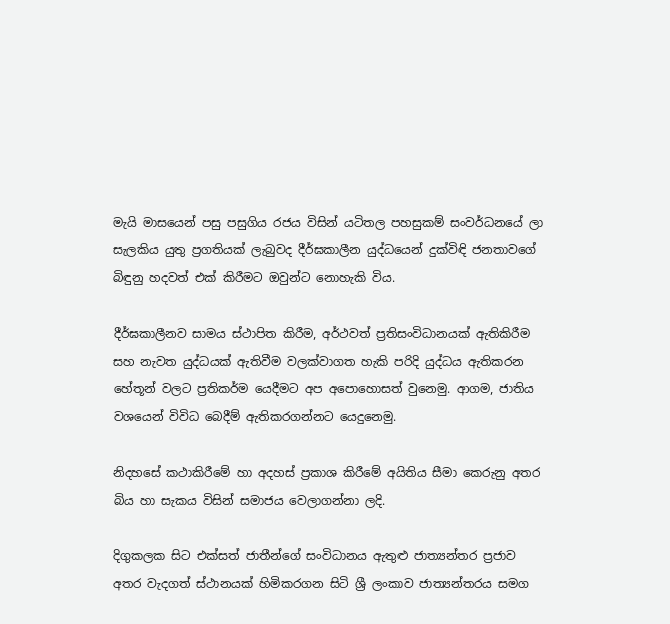මැයි මාසයෙන් පසු පසුගිය රජය විසින් යටිතල පහසුකම් සංවර්ධනයේ ලා සැලකිය යුතු ප්‍රගතියක් ලැබුවද දීර්ඝකාලීන යුද්ධයෙන් දුක්විඳි ජනතාවගේ බිඳුනු හදවත් එක් කිරීමට ඔවුන්ට නොහැකි විය.

දීර්ඝකාලීනව සාමය ස්ථාපිත කිරීම, අර්ථවත් ප්‍රතිසංවිධානයක් ඇතිකිරීම සහ නැවත යුද්ධයක් ඇතිවීම වලක්වාගත හැකි පරිදි යුද්ධය ඇතිකරන හේතූන් වලට ප්‍රතිකර්ම යෙදීමට අප අපොහොසත් වුනෙමු. ආගම, ජාතිය වශයෙන් විවිධ‍ බෙදීම් ඇතිකරගන්නට යෙදුනෙමු.

නිදහසේ කථාකිරීමේ හා අදහස් ප්‍රකාශ කිරීමේ අයිතිය සීමා කෙරුනු අතර බිය හා සැකය විසින් සමාජය වෙලාගන්නා ලදි.

දිගුකලක සිට එක්සත් ජාතීන්ගේ සංවිධානය ඇතුළු ජාත්‍යන්තර ප්‍රජාව අතර වැදගත් ස්ථානයක් හිමිකරගන සිටි ශ්‍රී ලංකාව ජාත්‍යන්තරය සමග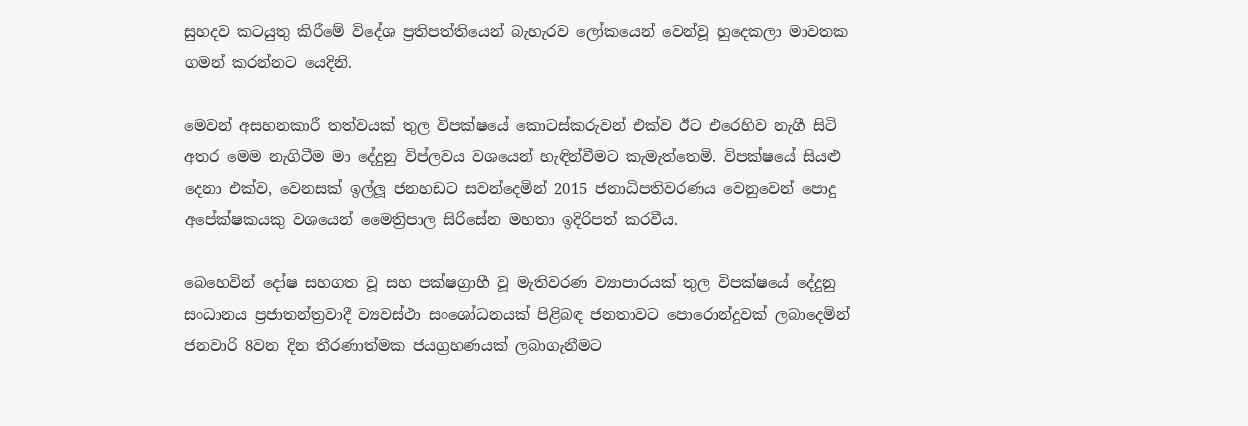සුහදව කටයුතු කිරීමේ විදේශ ප්‍රතිපත්තියෙන් බැහැරව ලෝකයෙන් වෙන්වූ හුදෙකලා මාවතක ගමන් කරන්නට යෙදිනි.

මෙවන් අසහනකාරී තත්වයක් තුල විපක්ෂයේ කොටස්කරුවන් එක්ව ඊට එරෙහිව නැගී සිටි අතර මෙම නැගිටීම මා දේදුනු විප්ලවය වශයෙන් හැඳින්වීමට කැමැත්තෙමි. විපක්ෂයේ සියළු දෙනා එක්ව, වෙනසක් ඉල්ලූ ජනහඩට සවන්දෙමින් 2015 ජනාධිපතිවරණය වෙනුවෙන් පොදු අපේක්ෂකයකු වශයෙන් මෛත්‍රිපාල සිරිසේන මහතා ඉදිරිපත් කරවීය.

බෙහෙවින් දෝෂ සහගත වූ සහ පක්ෂග්‍රාහී වූ මැතිවරණ ව්‍යාපාරයක් තුල විපක්ෂයේ දේදුනු සංධානය ප්‍රජාතන්ත්‍රවාදී ව්‍යවස්ථා ‍සංශෝධනයක් පිළිබඳ ජනතාවට පොරොන්දුවක් ලබාදෙමින් ජනවාරි 8වන දින තීරණාත්මක ජයග්‍රහණයක් ලබාගැනීමට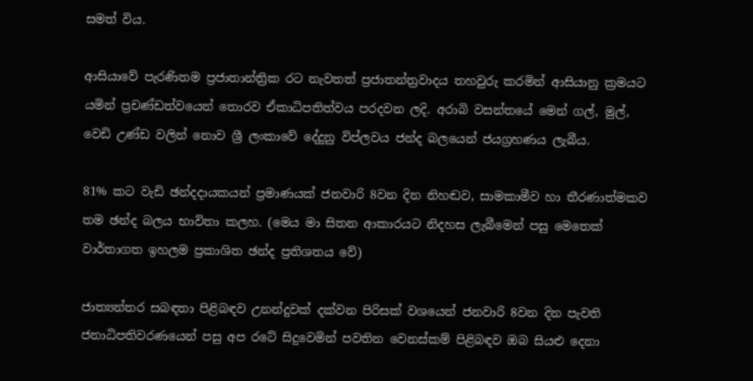සමත් විය.

ආසියාවේ පැරණිතම ප්‍රජාතාන්ත්‍රික රට නැවතත් ප්‍රජාතන්ත්‍රවාදය තහවුරු කරමින් ආසියානු ක්‍රමයට යමින් ප්‍රචණ්ඩත්වයෙන් තොරව ඒකාධිපතිත්වය පරදවන ලදි. අරාබි වසන්තයේ මෙන් ගල්, මුල්, වෙඩි උණ්ඩ වලින් නොව ශ්‍රී ලංකාවේ දේදුනු විප්ලවය ජන්ද බලයෙන් ජයග්‍රහණය ලැබීය.

81% කට වැඩි ඡන්දදායකයන් ප්‍රමාණයක් ජනවාරි 8වන දින නිහඬව, සාමකාමීව හා තීරණාත්මකව තම ඡන්ද බලය භාවිතා කලහ. (මෙය මා සිතන ආකාරයට නිදහස ලැබීමෙන් පසු මෙතෙක් වාර්තාගත ඉහලම ප්‍රකාශිත ඡන්ද ප්‍රතිශතය වේ)

ජාත්‍යන්තර සබඳතා පිළිබඳව උනන්දුවක් දක්වන පිරිසක් වශයෙන් ජනවාරි 8වන දින පැවති ජනාධිපතිවරණයෙන් පසු අප රටේ සිදුවෙමින් පවතින වෙනස්කම් පිළිබඳව ඔබ සියළු දෙනා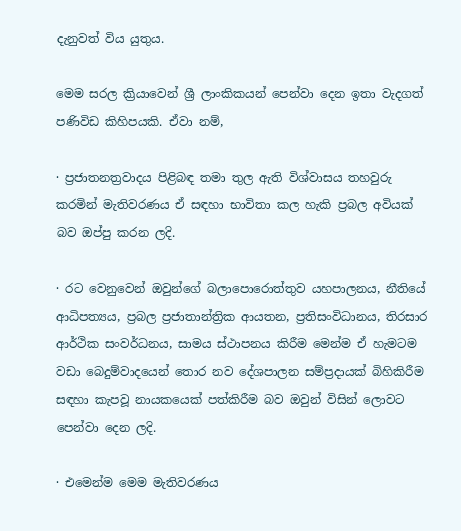දැනුවත් විය යුතුය.

මෙම සරල ක්‍රියාවෙන් ශ්‍රී ලාංකිකයන් පෙන්වා දෙන ඉතා වැදගත් පණිවිඩ කිහිපයකි. ඒවා නම්,

· ප්‍රජාතනත්‍රවාදය පිළිබඳ තමා තුල ඇති විශ්වාසය තහවුරු කරමින් මැතිවරණය ඒ සඳහා භාවිතා කල හැකි ප්‍රබල අවියක් බව ඔප්පු කරන ලදි.

· රට වෙනුවෙන් ඔවුන්ගේ බලාපොරොත්තුව යහපාලනය, නීතියේ ආධිපත්‍යය, ප්‍රබල ප්‍රජාතාන්ත්‍රික ආයතන, ප්‍රතිසංවිධානය, තිරසාර ආර්ථික සංවර්ධනය, සාමය ස්ථාපනය කිරීම මෙන්ම ඒ හැමටම වඩා බෙදුම්වාදයෙන් තොර නව දේශපාලන සම්ප්‍රදායක් බිහිකිරීම සඳහා කැපවූ නායකයෙක් පත්කිරීම බව ඔවුන් විසින් ලොවට පෙන්වා දෙන ලදි.

· එමෙන්ම මෙම මැතිවරණය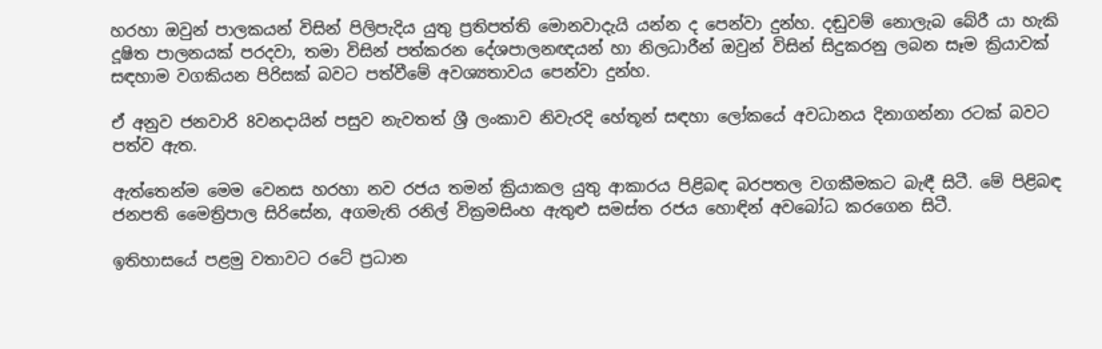හරහා ඔවුන් පාලකයන් විසින් පිලිපැදිය යුතු ප්‍රතිපත්ති මොනවාදැයි යන්න ද පෙන්වා දුන්හ. දඬුවම් නොලැබ බේරී යා හැකි දූෂිත පාලනයක් පරදවා, තමා විසින් පත්කරන දේශපාලනඥයන් හා නිලධාරීන් ඔවුන් විසින් සිදුකරනු ලබන සෑම ක්‍රියාවක් සඳහාම වගකියන පිරිසක් බවට පත්වීමේ අවශ්‍යතාව‍ය පෙන්වා දුන්හ.

ඒ අනුව ජනවාරි 8වනදායින් පසුව නැවතත් ශ්‍රී ලංකාව නිවැරදි හේතූන් සඳහා ලෝකයේ අවධානය දිනාගන්නා රටක් බවට පත්ව ඇත.

ඇත්තෙන්ම මෙම වෙනස හරහා නව රජය තමන් ක්‍රියාකල යුතු ආකාරය පිළිබඳ බරපතල වගකීමකට බැඳී සිටී. මේ පිළිබඳ ජනපති මෛත්‍රිපාල සිරිසේන, අගමැති රනිල් වික්‍රමසිංහ ඇතුළු සමස්ත රජය හොඳින් අවබෝධ කරගෙන සිටී.

ඉතිහාසයේ පළමු වතාවට රටේ ප්‍රධාන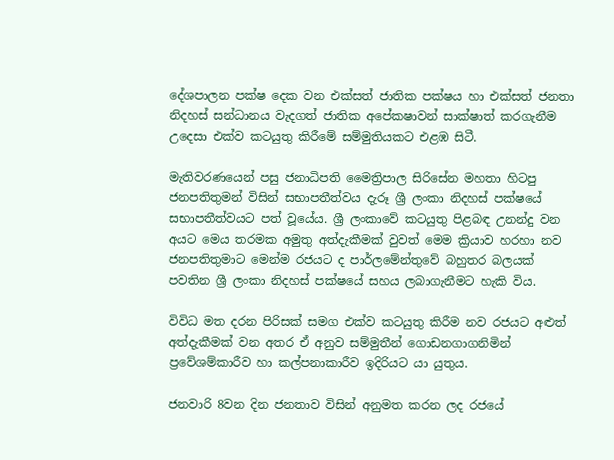දේශපාලන පක්ෂ දෙක වන එක්සත් ජාතික පක්ෂය හා එක්සත් ජනතා නිදහස් සන්ධානය වැදගත් ජාතික අපේකෂාවන් සාක්ෂාත් කරගැනීම උදෙසා එක්ව කටයුතු කිරීමේ සම්මුතියකට එළ‍ඹ සිටී.

මැතිවරණයෙන් පසු ජනාධිපති මෛත්‍රිපාල සිරිසේන මහතා හිටපු ජනපතිතුමන් විසින් සභාපතීත්වය දැරූ ශ්‍රී ලංකා නිදහස් පක්ෂයේ සභාපතීත්වයට පත් වූයේය. ශ්‍රී ලංකාවේ කටයුතු පිළබඳ ‍උනන්දු වන අයට මෙය තරමක අමුතු අත්දැකීමක් වුවත් මෙම ක්‍රියාව හරහා නව ජනපතිතුමාට මෙන්ම රජයට ද පාර්ලමේන්තුවේ බහුතර බලයක් පවතින ශ්‍රී ලංකා නිදහස් පක්ෂයේ සහය ලබාගැනීමට හැකි විය.

විවිධ මත දරන පිරිසක් සමග එක්ව කටයුතු කිරීම නව රජයට අළුත් අත්දැකීමක් වන අතර ඒ අනුව සම්මුතීන් ගොඩනගාගනිමින් ප්‍රවේශම්කාරීව හා කල්පනාකාරීව ඉදිරියට යා යුතුය.

ජනවාරි 8වන දින ජනතාව විසින් අනුමත කරන ලද රජයේ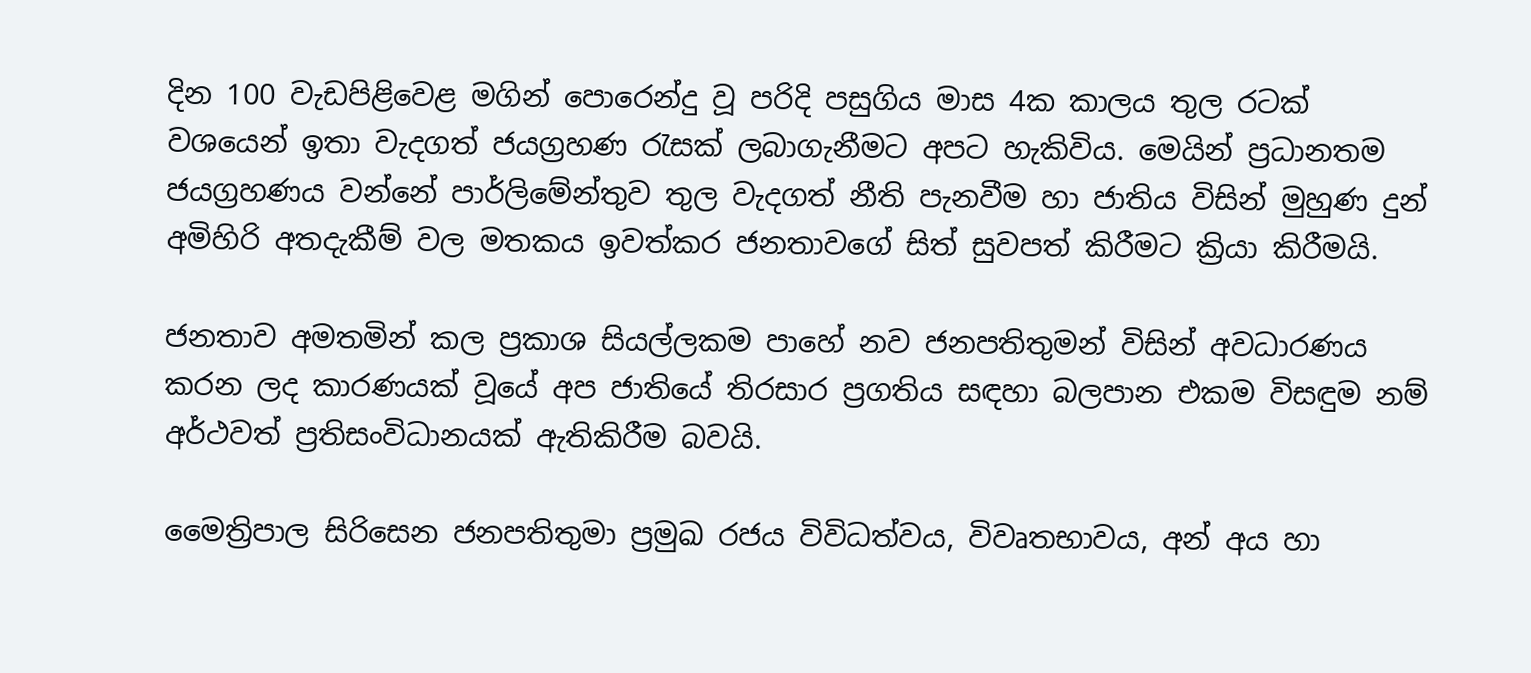දින 100 වැඩපිළිවෙළ මගින් පොරෙන්දු වූ පරිදි පසුගිය මාස 4ක කාලය තුල රටක් වශයෙන් ඉතා වැදගත් ජයග්‍රහණ රැසක් ලබාගැනීමට අපට හැකිවිය. මෙයින් ප්‍රධානතම ජයග්‍රහණය වන්නේ පාර්ලිමේන්තුව තුල වැදගත් නීති පැනවීම හා ජාතිය විසින් මුහුණ දුන් අමිහිරි අතදැකීම් වල මතකය ඉවත්කර ජනතාවගේ සිත් සුවපත් කිරීමට ක්‍රියා කිරීමයි.

ජනතාව අමතමින් කල ප්‍රකාශ සියල්ලකම පාහේ නව ජනපතිතුමන් විසින් අවධාරණය කරන ලද කාරණයක් වූයේ අප ජාතියේ තිරසාර ප්‍රගතිය සඳහා බලපාන එකම විසඳුම නම් අර්ථවත් ප්‍රතිසංවිධානයක් ඇතිකිරීම බවයි.

මෛත්‍රිපාල සිරිසෙන ජනපතිතුමා ප්‍රමුඛ රජය විවිධත්වය, විවෘතභාවය, අන් අය හා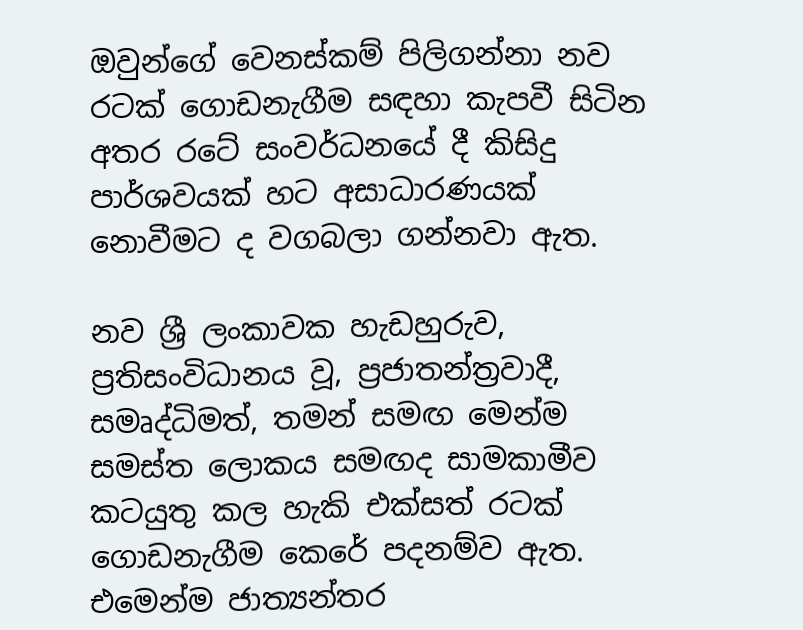ඔවුන්ගේ වෙනස්කම් පිලිගන්නා නව රටක් ගොඩනැගීම සඳහා කැපවී සිටින අතර රටේ සංවර්ධනයේ දී කිසිදු පාර්ශවයක් හට අසාධාරණයක් නොවීමට ද වගබලා ගන්නවා ඇත.

නව ශ්‍රී ලංකාවක හැඩහුරුව, ප්‍රතිසංවිධානය වූ, ප්‍රජාතන්ත්‍රවාදී, සමෘද්ධිමත්, තමන් සමඟ මෙන්ම සමස්ත ලොකය සමඟද සාමකාමීව කටයුතු කල හැකි එක්සත් රටක් ගොඩනැගීම කෙරේ පදනම්ව ඇත. එමෙන්ම ජාත්‍යන්තර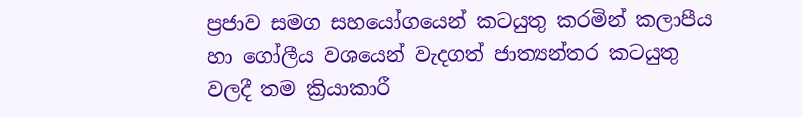ප්‍රජාව සමග සහයෝගයෙන් කටයුතු කරමින් කලාපීය හා ගෝලීය වශයෙන් වැදගත් ජාත්‍යන්තර කටයුතු වලදී තම ක්‍රියාකාරී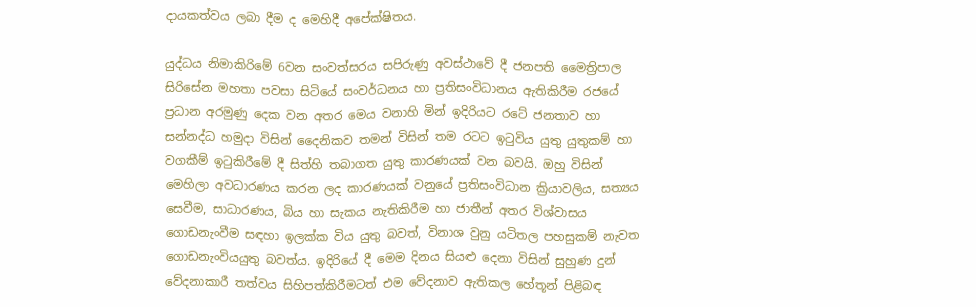දායකත්වය ලබා දීම ද මෙහිදී අපේක්ෂිතය.

යුද්ධය නිමාකිරිමේ 6වන සංවත්සරය සපිරුණු අවස්ථාවේ දී ජනපති මෛත්‍රිපාල සිරිසේන මහතා පවසා සිටියේ සංවර්ධනය හා ප්‍රතිසංවිධානය ඇතිකිරීම රජයේ ප්‍රධාන අරමුණු දෙක වන අතර මෙය වනාහි මින් ඉදිරියට රටේ ජනතාව හා සන්නද්ධ හමුදා විසින් දෛනිකව තමන් විසින් තම රටට ඉටුවිය යුතු යුතුකම් හා වගකීම් ඉටුකිරීමේ දී සිත්හි තබාගත යුතු කාරණයක් වන බවයි. ඔහු විසින් මෙහිලා අවධාරණය කරන ලද කාරණයක් වනුයේ ප්‍රතිසංවිධාන ක්‍රියාවලිය, සත්‍යය සෙවීම, සාධාරණය, බිය හා සැකය නැතිකිරීම හා ජාතීන් අතර විශ්වාසය ගොඩනැංවීම සඳහා ඉලක්ක විය යුතු බවත්, විනාශ වුනු යටිතල පහසුකම් නැවත ගොඩනැංවියයුතු බවත්ය. ඉදිරියේ දී මෙම දිනය සියළු දෙනා විසින් සුහුණ දුන් වේදනාකාරී තත්වය සිහිපත්කිරීමටත් එම වේදනාව ඇතිකල හේතූන් පිළිබඳ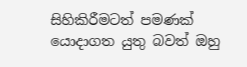සිහිකිරීමටත් පමණක් යොදාගත යුතු බවත් ඔහු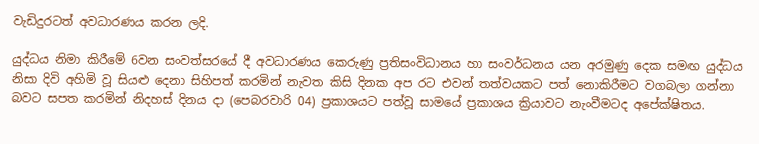වැඩිදුරටත් අවධාරණය කරන ලදි.

යුද්ධය නිමා කිරීමේ 6වන සංවත්සරයේ දී අවධාරණය කෙරුණු ප්‍රතිසංවිධානය හා සංවර්ධනය යන අරමුණු දෙක සමඟ යුද්ධය නිසා දිවි අහිමි වූ සියළු දෙනා සිහිපත් කරමින් නැවත කිසි දිනක අප රට එවන් තත්වයකට පත් නොකිරීමට වගබලා ගන්නා බවට සපත කරමින් නිදහස් දිනය දා (පෙබරවාරි 04) ප්‍රකාශයට පත්වූ සාමයේ ප්‍රකාශය ක්‍රියාවට නැංවීමටද අපේක්ෂිතය.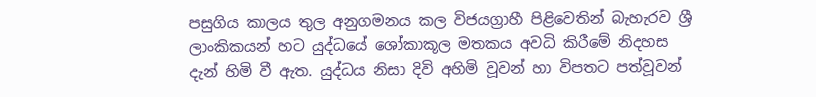පසුගිය කාලය තුල අනුගමනය කල විජයග්‍රාහී පිළිවෙතින් බැහැරව ශ්‍රී ලාංකිකයන් හට යුද්ධයේ ශෝකාකූල මතකය අවධි කිරීමේ නිදහස දැන් හිමි වී ඇත. යුද්ධ‍ය නිසා දිවි අහිමි වූවන් හා විපතට පත්වූවන්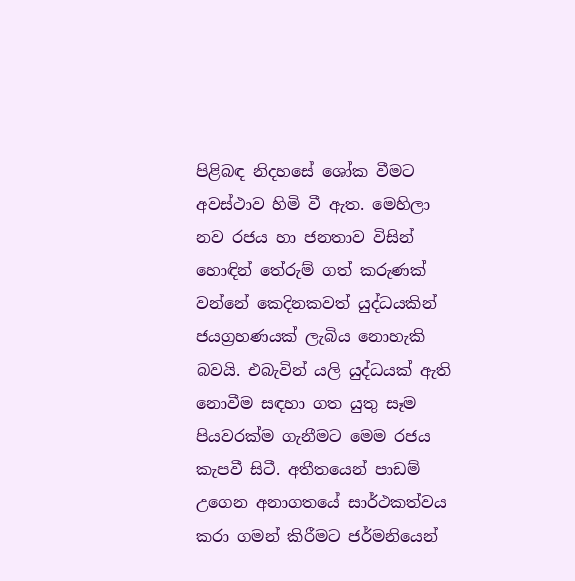පිළිබඳ නිදහසේ ශෝක වීමට අවස්ථාව හිමි වී ඇත. මෙහිලා නව රජය හා ජනතාව විසින් හොඳින් තේරුම් ගත් කරුණක් වන්නේ කෙදිනකවත් යුද්ධයකින් ජයග්‍රහණයක් ලැබිය නොහැකි බවයි. එබැවින් යලි යුද්ධයක් ඇති නොවීම සඳහා ගත යුතු සෑම පියවරක්ම ගැනීමට මෙම රජය කැපවී සිටී. අතීතයෙන් පාඩම් උගෙන අනාගතයේ සාර්ථකත්වය කරා ගමන් කිරීමට ජර්මනියෙන්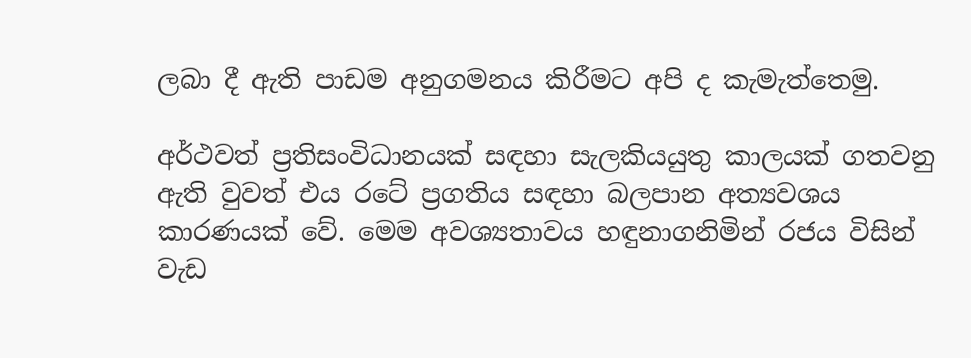ලබා දී ඇති පාඩම අනුගමනය කිරීමට අපි ද කැමැත්තෙමු.

අර්ථවත් ප්‍රතිසංවිධානයක් සඳහා සැලකියයුතු කාලයක් ගතවනු ඇති වුවත් එය රටේ ප්‍රගතිය සඳහා බලපාන අත්‍යවශය කාරණයක් වේ. මෙම අවශ්‍යතාවය හඳුනාගනිමින් රජය විසින් වැඩ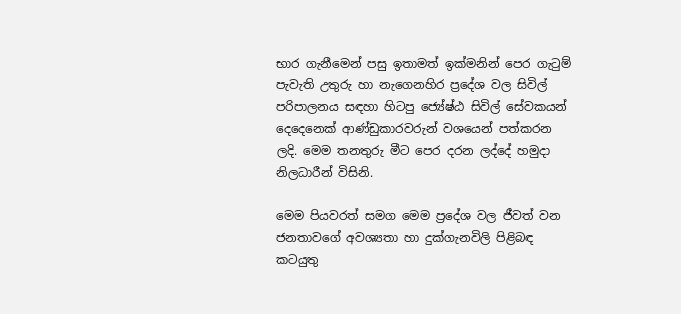භාර ගැනීමෙන් පසු ඉතාමත් ඉක්මනින් පෙර ගැටුම් පැවැති උතුරු හා නැගෙනහිර ප්‍රදේශ වල සිවිල් පරිපාලනය සඳහා හිටපු ජ්‍යේෂ්ඨ සිවිල් සේවකයන් දෙදෙනෙක් ආණ්ඩුකාරවරුන් වශයෙන් පත්කරන ලදි. මෙම තනතුරු මීට පෙර දරන ලද්දේ හමුදා නිලධාරීන් විසිනි.

මෙම පියවරත් සමග මෙම ප්‍රදේශ වල ජීවත් වන ජනතාවගේ අවශ්‍යතා හා දුක්ගැනවිලි පිළිබඳ කටයුතු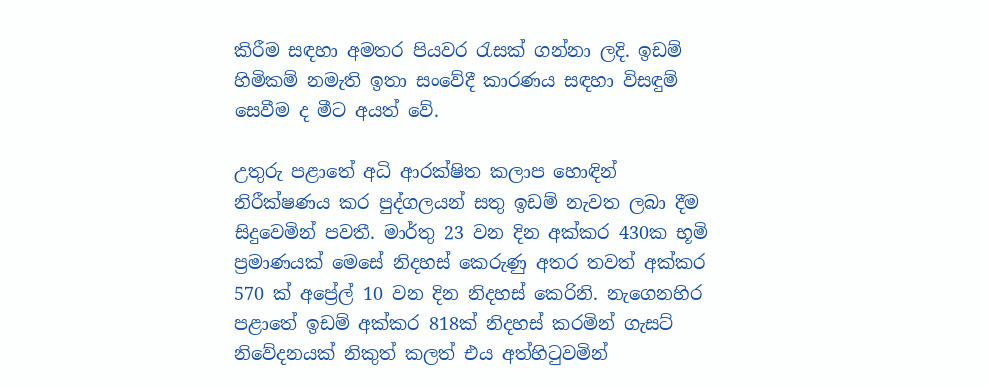කිරීම සඳහා අමතර පියවර රැසක් ගන්නා ලදි. ඉඩම් හිමිකම් නමැති ඉතා සංවේදී කාරණය සඳහා විසඳුම් සෙවීම ද මීට අයත් වේ.

උතුරු පළාතේ අධි ආරක්ෂිත කලාප හොඳින් නිරීක්ෂණය කර පුද්ගලයන් සතු ඉඩම් නැවත ලබා දීම සිදුවෙමින් පවතී. මාර්තු 23 වන දින අක්කර 430ක භූමි ප්‍රමාණයක් මෙසේ නිදහස් කෙරුණු අතර තවත් අක්කර 570 ක් අප්‍රේල් 10 වන දින නිදහස් කෙරිනි. නැගෙනහිර පළාතේ ඉඩම් අක්කර 818ක් නිදහස් කරමින් ගැසට් නිවේදනයක් නිකුත් කලත් එය අත්හිටුවමින්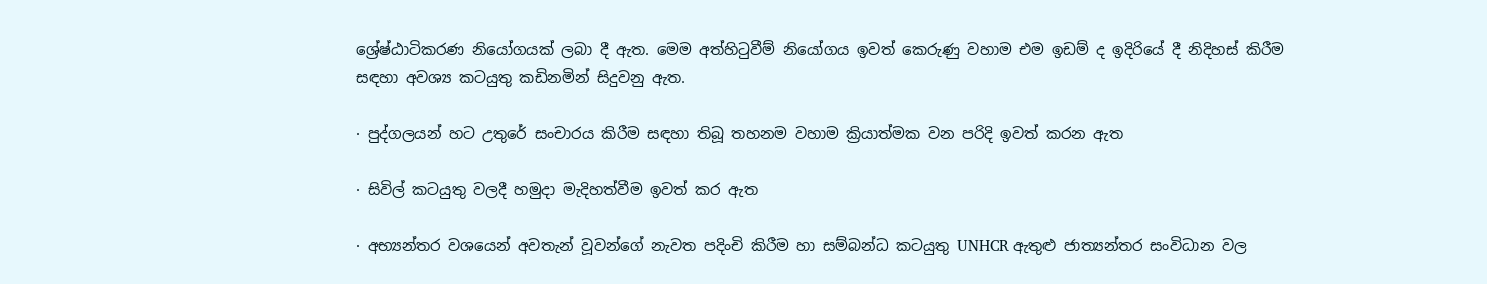ශ්‍රේෂ්ඨාටිකරණ නියෝගයක් ලබා දී ඇත. මෙම අත්හිටුවීම් නියෝගය ඉවත් කෙරුණු වහාම එම ඉඩම් ද ඉදිරියේ දී නිදිහස් කිරීම සඳහා අවශ්‍ය කටයුතු කඩිනමින් සිදුවනු ඇත.

· පුද්ගලයන් හට උතුරේ සංචාරය කිරීම සඳහා තිබූ තහනම වහාම ක්‍රියාත්මක වන පරිදි ඉවත් කරන ඇත

· සිවිල් කටයුතු වලදී හමුදා මැදිහත්වීම ඉවත් කර ඇත

· අභ්‍යන්තර වශයෙන් අවතැන් වූවන්ගේ නැවත පදිංචි කිරීම හා සම්බන්ධ කටයුතු UNHCR ඇතුළු ජාත්‍යන්තර සංවිධාන වල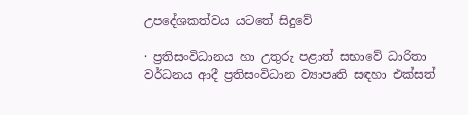උපදේශකත්වය යටතේ සිදුවේ

· ප්‍රතිසංවිධානය හා උතුරු පළාත් සභාවේ ධාරිතා වර්ධනය ආදී ප්‍රතිසංවිධාන ව්‍යාපෘති සඳහා එක්සත්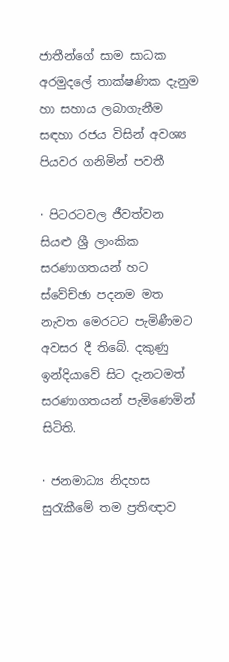ජාතීන්ගේ සාම සාධක අරමුදලේ තාක්ෂණික දැනුම හා සහාය ලබාගැනීම සඳහා රජය විසින් අවශ්‍ය පියවර ගනිමින් පවතී

· පිටරටවල ජීවත්වන සියළු ශ්‍රී ලාංකික සරණාගතයන් හට ස්වේච්ඡා පදනම මත නැවත මෙරටට පැමිණීමට අවසර දී තිබේ. දකුණු ඉන්දියාවේ සිට දැනටමත් සරණාගතයන් පැමිණෙමින් සිටිති.

· ජනමාධ්‍ය නිදහස සුරැකීමේ තම ප්‍රතිඥාව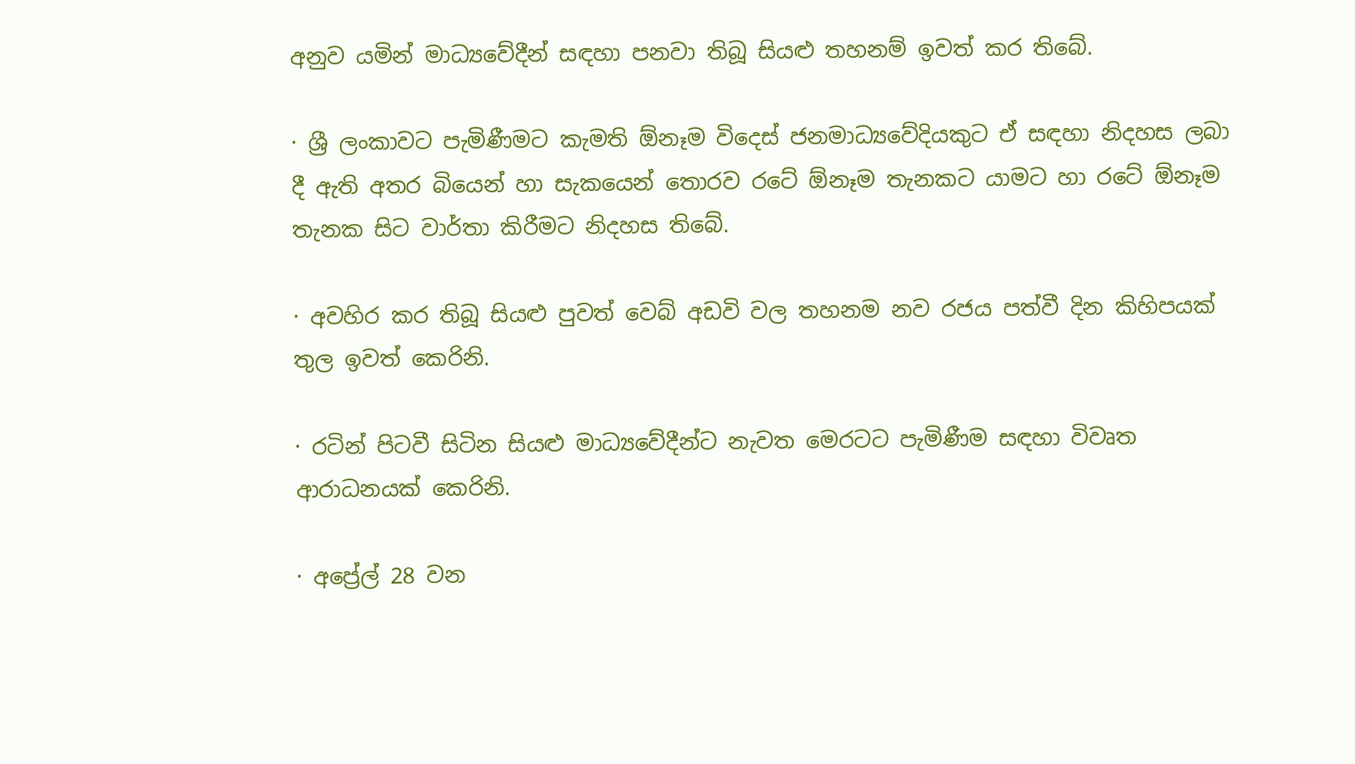අනුව යමින් මාධ්‍යවේදීන් සඳහා පනවා තිබූ සියළු තහනම් ඉවත් කර තිබේ.

· ශ්‍රී ලංකාවට පැමිණීමට කැමති ඕනෑම විදෙස් ජනමාධ්‍යවේදියකුට ඒ සඳහා නිදහස ලබා දී ඇති අතර බියෙන් හා සැකයෙන් තොරව රටේ ඕනෑම තැනකට යාමට හා රටේ ඕනෑම තැනක සිට වාර්තා කිරීමට නිදහස තිබේ.

· අවහිර කර තිබූ සියළු පුවත් වෙබ් අඩවි වල තහනම නව රජය පත්වී දින කිහිපයක් තුල ඉවත් කෙරිනි.

· රටින් පිටවී සිටින සියළු මාධ්‍යවේදීන්ට නැවත මෙරටට පැමිණීම සඳහා විවෘත ආරාධනයක් කෙරිනි.

· අප්‍රේල් 28 වන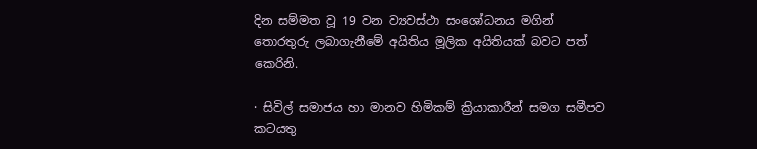දින සම්මත වූ 19 වන ව්‍යවස්ථා සංශෝධනය මගින් තොරතුරු ලබාගැනීමේ අයිතිය මූලික අයිතියක් බවට පත් කෙරිනි.

· සිවිල් සමාජය හා මානව හිමිකම් ක්‍රියාකාරීන් සමග සමීපව කටයතු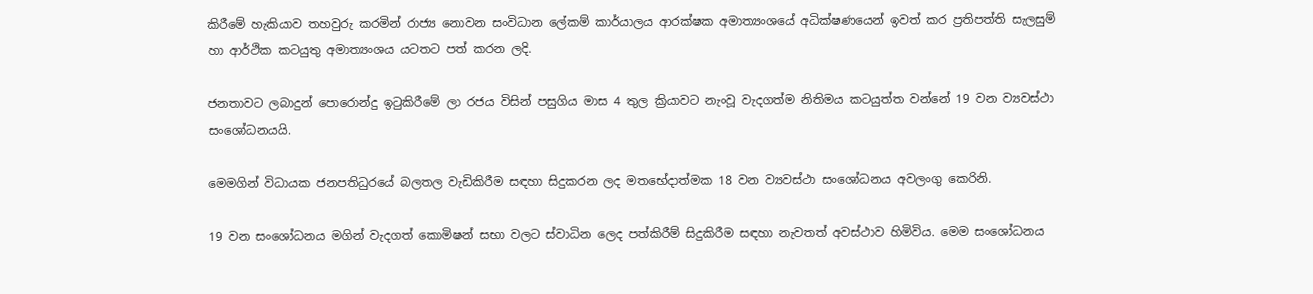කිරීමේ හැකියාව තහවුරු කරමින් රාජ්‍ය නොවන සංවිධාන ලේකම් කාර්යාලය ආරක්ෂක අමාත්‍යංශයේ අධික්ෂණයෙන් ඉවත් කර ප්‍රතිපත්ති සැලසුම් හා ආර්ථික කටයුතු අමාත්‍යංශය යටතට පත් කරන ලදි.

ජනතාවට ලබාදුන් පොරොන්දු ඉටුකිරීමේ ලා රජය විසින් පසුගිය මාස 4 තුල ක්‍රියාවට නැංවූ වැදගත්ම නිතිමය කටයුත්ත වන්නේ 19 වන ව්‍යවස්ථා සංශෝධනයයි.

මෙමගින් විධායක ජනපතිධුරයේ බලතල වැඩිකිරීම සඳහා සිදුකරන ලද මතභේදාත්මක 18 වන ව්‍යවස්ථා සංශෝධනය අවලංගු කෙරිනි.

19 වන සංශෝධනය මගින් වැදගත් කොමිෂන් සභා වලට ස්වාධින ලෙද පත්කිරීම් සිදුකිරීම සඳහා නැවතත් අවස්ථාව හිමිවිය. මෙම සංශෝධනය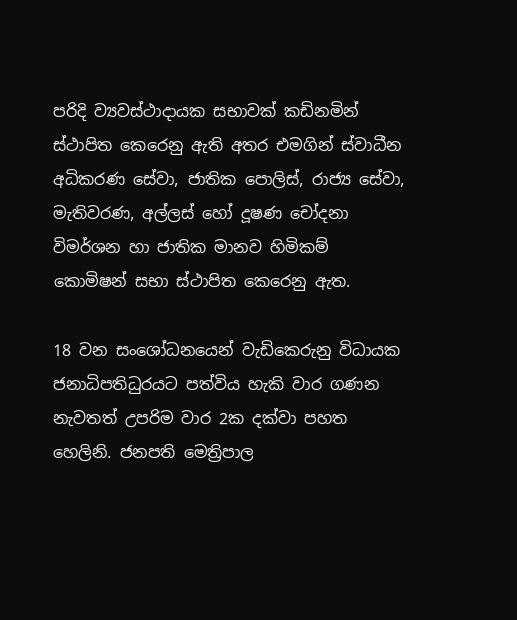පරිදි ව්‍යවස්ථාදා‍යක සභාවක් කඩිනමින් ස්ථාපිත කෙරෙනු ඇති අතර එමගින් ස්වාධීන අධිකරණ සේවා, ජාතික පොලිස්, රාජ්‍ය සේවා, මැතිවරණ, අල්ලස් හෝ දූෂණ චෝදනා විමර්ශන හා ජාතික මානව හිමිකම් කොමිෂන් සභා ස්ථාපිත කෙරෙනු ඇත.

18 වන සංශෝධනයෙන් වැඩිකෙරුනු විධායක ජනාධිපතිධුරයට පත්විය හැකි වාර ගණන නැවතත් උපරිම වාර 2ක දක්වා පහත හෙලිනි. ජනපති මෙත්‍රිපාල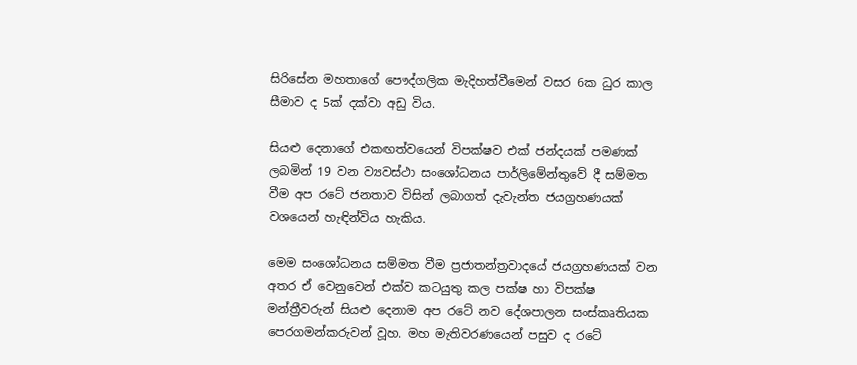සිරිසේන මහතාගේ පෞද්ගලික මැදිහත්වීමෙන් වසර 6ක ධුර කාල සීමාව ද 5ක් දක්වා අඩු විය.

සියළු දෙනාගේ එකඟත්වයෙන් විපක්ෂව එක් ජන්දයක් පමණක් ලබමින් 19 වන ව්‍යවස්ථා සංශෝධනය පාර්ලිමේන්තුවේ දී සම්මත වීම අප රටේ ජනතාව විසින් ලබාගත් දැවැන්ත ජයග්‍රහණයක් වශයෙන් හැඳින්විය හැකිය.

මෙම සංශෝධනය සම්මත වීම ප්‍රජාතන්ත්‍රවාදයේ ජයග්‍රහණයක් වන අතර ඒ වෙනුවෙන් එක්ව කටයුතු කල පක්ෂ හා විපක්ෂ මන්ත්‍රීවරුන් සියළු දෙනාම අප රටේ නව දේශපාලන සංස්කෘතියක පෙරගමන්කරුවන් වූහ. මහ මැතිවරණයෙන් පසුව ද රටේ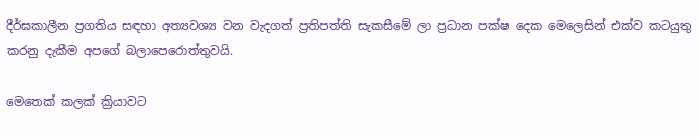දීර්ඝකාලීන ප්‍රගතිය සඳහා අත්‍යවශ්‍ය වන වැදගත් ප්‍රතිපත්ති සැකසීමේ ලා ප්‍රධාන පක්ෂ දෙක මෙලෙසින් එක්ව කටයුතු කරනු දැකීම අපගේ බලාපෙරොත්තුවයි.

මෙතෙක් කලක් ක්‍රියාවට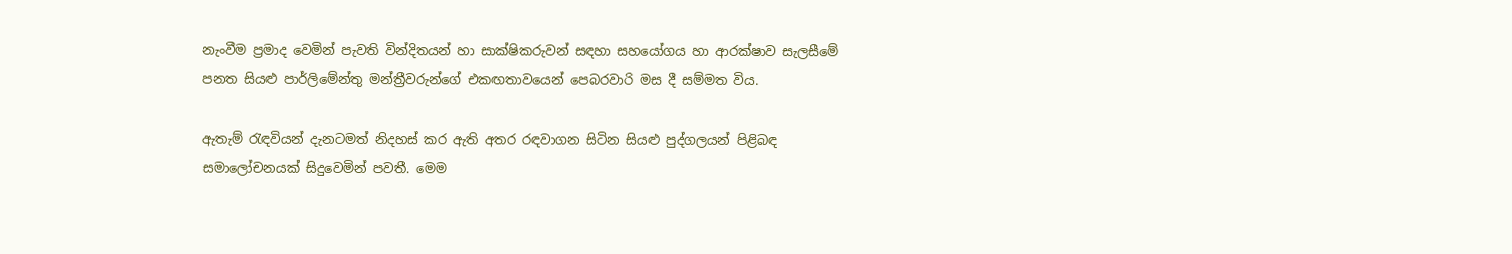නැංවීම ප්‍රමාද වෙමින් පැවති වින්දිතයන් හා සාක්ෂිකරුවන් සඳහා සහයෝගය හා ආරක්ෂාව සැලසීමේ පනත සියළු පාර්ලිමේන්තු මන්ත්‍රීවරුන්ගේ එකඟතාවයෙන් පෙබරවාරි මස දී සම්මත විය.

ඇතැම් රැඳවියන් දැනටමත් නිදහස් කර ඇති අතර රඳවාගන සිටින සියළු පුද්ගලයන් පිළිබඳ සමාලෝචනයක් සිදුවෙමින් පවතී. මෙම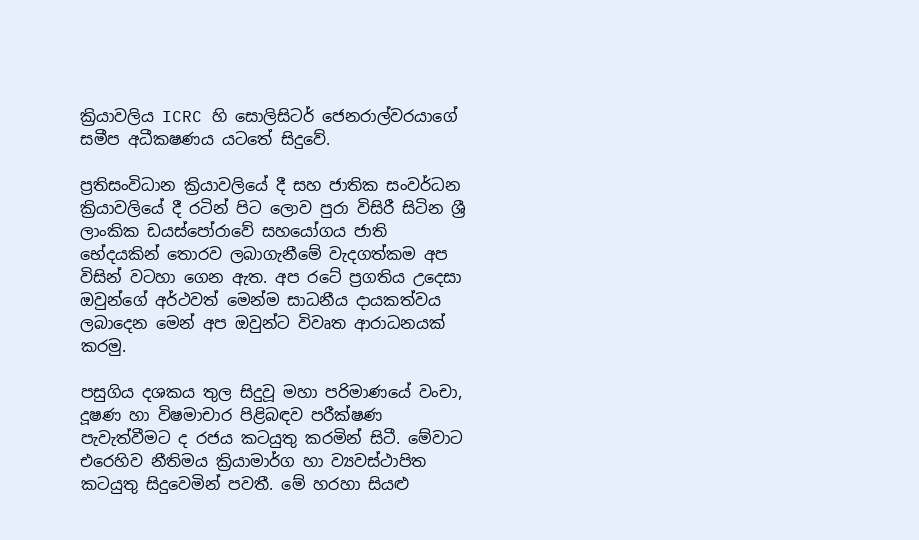ක්‍රියාවලිය ICRC හි සොලිසිටර් ජෙනරාල්වරයාගේ සමීප අධීකෂණය යටතේ සිදුවේ.

ප්‍රතිසංවිධාන ක්‍රියාවලියේ දී සහ ජාතික සංවර්ධන ක්‍රියාවලියේ දී රටින් පිට ලොව පුරා විසිරී සිටින ශ්‍රී ලාංකික ඩයස්පෝරාවේ සහයෝගය ජාති භේදයකින් තොරව ලබාගැනීමේ වැදගත්කම අප විසින් වටහා ගෙන ඇත. අප රටේ ප්‍රගතිය උදෙසා ඔවුන්ගේ අර්ථවත් මෙන්ම සාධනීය දායකත්වය ලබාදෙන මෙන් අප ඔවුන්ට විවෘත ආරාධනයක් කරමු.

පසුගිය දශකය තුල සිදුවූ මහා පරිමාණයේ වංචා, දූෂණ හා විෂමාචාර පිළිබඳව පරීක්ෂණ පැවැත්වීමට ද රජය කටයුතු කරමින් සිටී. මේවාට එරෙහිව නීතිමය ක්‍රියාමාර්ග හා ව්‍යවස්ථාපිත කටයුතු සිදුවෙමින් පවතී. මේ හරහා සියළු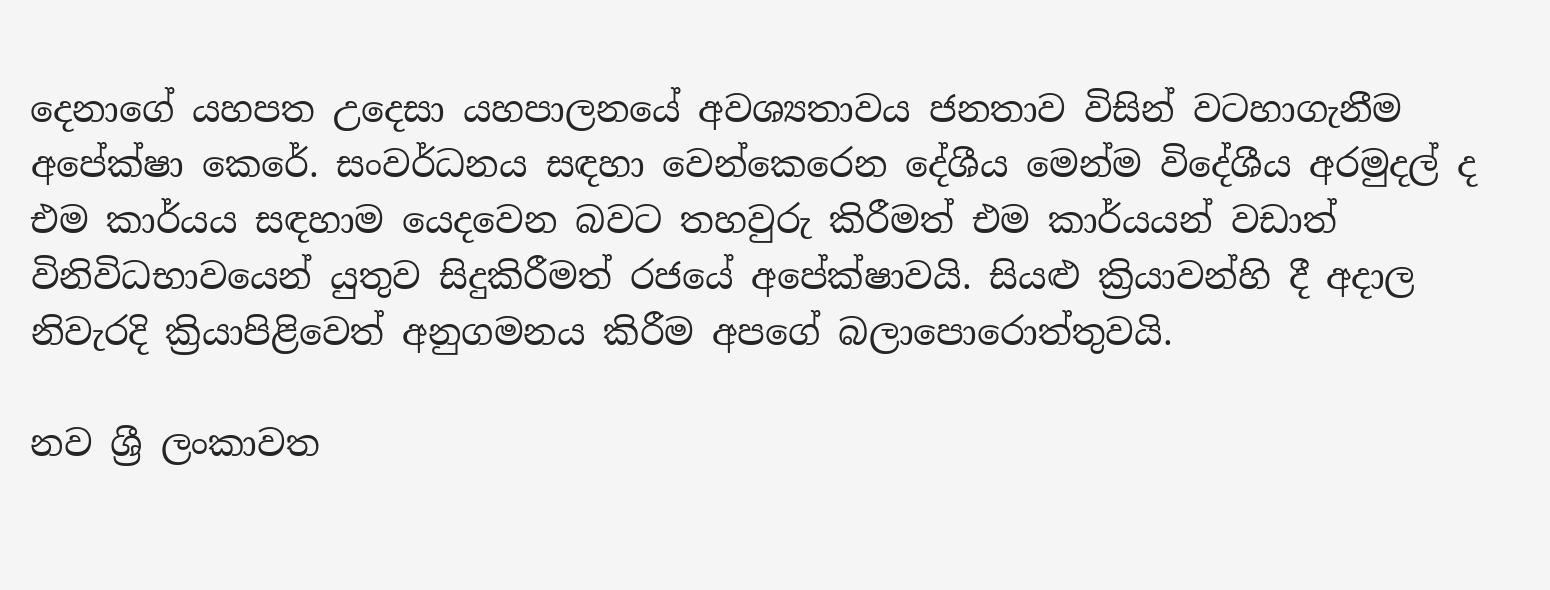දෙනාගේ යහපත උදෙසා යහපාලනයේ අවශ්‍යතාවය ජනතාව විසින් වටහාගැනීම අපේක්ෂා කෙරේ. සංවර්ධනය සඳහා වෙන්කෙරෙන දේශීය මෙන්ම විදේශීය අරමුදල් ද එම කාර්යය සඳහාම යෙදවෙන බවට තහවුරු කිරීමත් එම කාර්යයන් වඩාත් විනිවිධභාවයෙන් යුතුව සිදුකිරීමත් රජයේ අපේක්ෂාවයි. සියළු ක්‍රියාවන්හි දී අදාල නිවැරදි ක්‍රියාපිළිවෙත් අනුගමනය කිරීම අපගේ බලාපොරොත්තුවයි.

නව ශ්‍රී ලංකාවත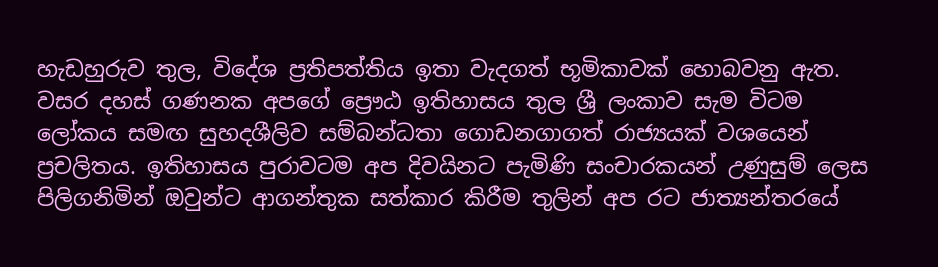හැඩහුරුව තුල, විදේශ ප්‍රතිපත්තිය ඉතා වැදගත් භූමිකාවක් හොබවනු ඇත. වසර දහස් ගණනක අපගේ ප්‍රෞඨ ඉතිහාසය තුල ශ්‍රී ලංකාව සැම විටම ලෝකය සමඟ සුහදශීලිව සම්බන්ධතා ගොඩනගාගත් රාජ්‍යයක් වශයෙන් ප්‍රචලිතය. ඉතිහාසය පුරාවටම අප දිවයිනට පැමිණි සංචාරකයන් උණුසුම් ලෙස පිලිගනිමින් ඔවුන්ට ආගන්තුක සත්කාර කිරීම තුලින් අප රට ජාත්‍යන්තරයේ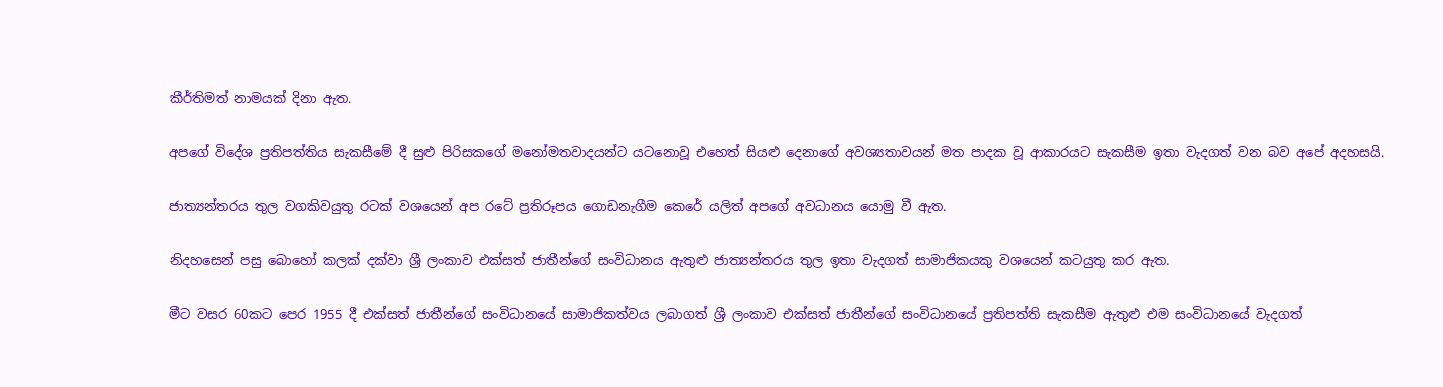කීර්තිමත් නාමයක් දිනා ඇත.

අපගේ විදේශ ප්‍රතිපත්තිය සැකසීමේ දී සුළු පිරිසකගේ මනෝමතවාදයන්ට යටනොවූ එහෙත් සියළු දෙනාගේ අවශ්‍යතාවයන් මත පාදක වූ ආකාරයට සැකසීම ඉතා වැදගත් වන බව අපේ අදහසයි.

ජාත්‍යන්තරය තුල වගකිවයුතු රටක් වශයෙන් අප රටේ ප්‍රතිරූපය ගොඩනැගීම කෙරේ යලිත් අපගේ අවධානය යොමු වී ඇත.

නිදහසෙන් පසු බොහෝ කලක් දක්වා ශ්‍රී ලංකාව එක්සත් ජාතීන්ගේ සංවිධානය ඇතුළු ජාත්‍යන්තරය තුල ඉතා වැදගත් සාමාජිකයකු වශයෙන් කටයුතු කර ඇත.

මීට වසර 60කට පෙර 1955 දී එක්සත් ජාතීන්ගේ සංවිධානයේ සාමාජිකත්වය ලබාගත් ශ්‍රී ලංකාව එක්සත් ජාතීන්ගේ සංවිධානයේ ප්‍රතිපත්ති සැකසීම ඇතුළු එම සංවිධානයේ වැදගත්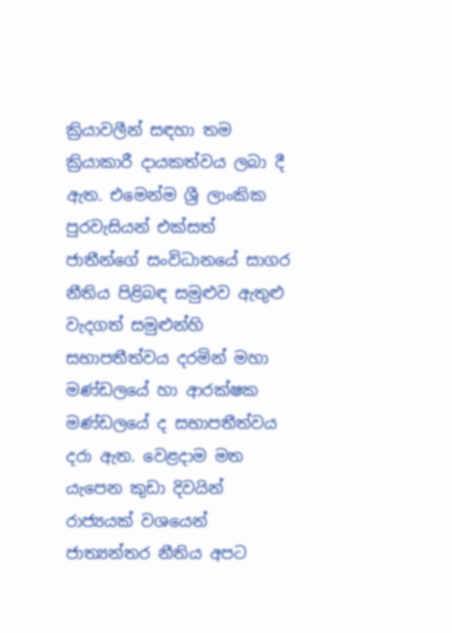ක්‍රියාවලීන් සඳහා තම ක්‍රියාකාරී දායකත්වය ලබා දී ඇත. එමෙන්ම ශ්‍රී ලාංකික පුරවැසියන් එක්සත් ජාතීන්ගේ සංවිධානයේ සාගර නීතිය පිළිබඳ සමුළුව ඇතුළු වැදගත් සමුළුන්හි සභාපතීත්වය දරමින් මහා මණ්ඩලයේ හා ආරක්ෂක මණ්ඩලයේ ද සභාපතීත්වය දරා ඇත. වෙළදාම මත යැපෙන කුඩා දිවයින් රාජ්‍යයක් වශයෙන් ජාත්‍යන්තර නීතිය අපට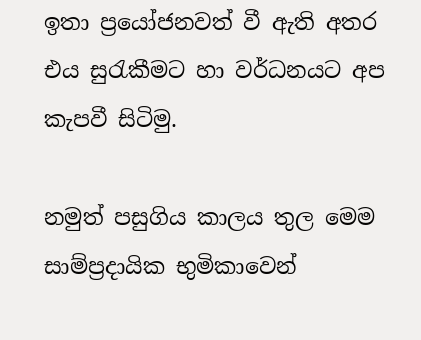ඉතා ප්‍රයෝජනවත් වී ඇති අතර එය සුරැකීමට හා වර්ධනයට අප කැපවී සිටිමු.

නමුත් පසුගිය කාලය තුල මෙම සාම්ප්‍රදායික භුමිකාවෙන්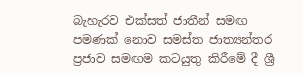බැහැරව එක්සත් ජාතීන් සමඟ පමණක් නොව සමස්ත ජාත්‍යන්තර ප්‍රජාව සමඟම කටයුතු කිරීමේ දී ශ්‍රී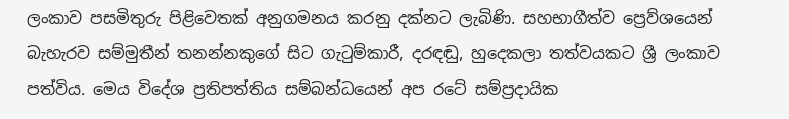ලංකාව පසමිතුරු පිළිවෙතක් අනුගමනය කරනු දක්නට ලැබිණි. සහභාගීත්ව ප්‍රෙව්ශයෙන් බැහැරව සම්මුතීන් තනන්නකුගේ සිට ගැටුම්කාරී, දරඳඬු, හුදෙකලා තත්වයකට ශ්‍රී ලංකාව පත්විය. මෙය විදේශ ප්‍රතිපත්තිය සම්බන්ධයෙන් අප රටේ සම්ප්‍රදායික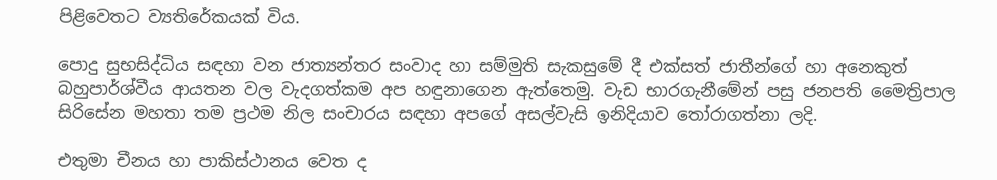පිළිවෙතට ව්‍යතිරේකයක් විය.

පොදු සුභසිද්ධිය සඳහා වන ජාත්‍යන්තර සංවාද හා සම්මුති සැකසුමේ දී එක්සත් ජාතීන්ගේ හා අනෙකුත් බහුපාර්ශ්වීය ආයතන වල වැදගත්කම අප හඳුනාගෙන ඇත්තෙමු. වැඩ භාරගැනීමේන් පසු ජනපති මෛත්‍රිපාල සිරිසේන මහතා තම ප්‍රථම නිල සංචාරය සඳහා අපගේ අසල්වැසි ඉනිදියාව තෝරාගත්නා ලදි.

එතුමා චීනය හා පාකිස්ථානය වෙත ද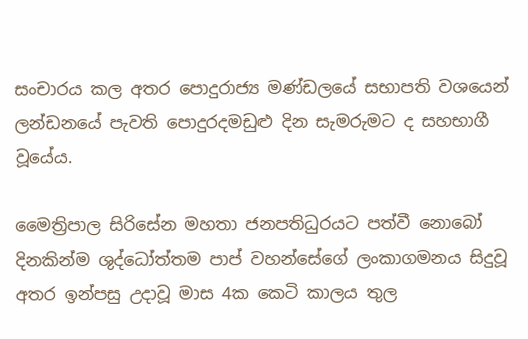සංචාරය කල අතර පොදුරාජ්‍ය මණ්ඩලයේ සභාපති වශයෙන් ලන්ඩනයේ පැවති පොදුරදමඩුළු දින සැමරුමට ද සහභාගී වූයේය.

මෛත්‍රිපාල සිරිසේන මහතා ජනපතිධුරයට පත්වී නොබෝ දිනකින්ම ශුද්ධෝත්තම පාප් වහන්සේගේ ලංකාගමනය සිදුවූ අතර ඉන්පසු උදාවූ මාස 4ක කෙටි කාලය තුල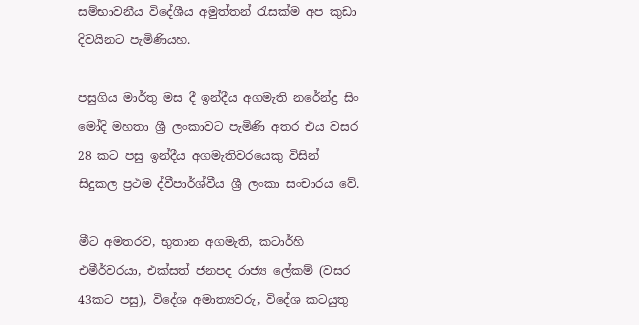සම්භාවනීය විදේශීය අමුත්තන් රැසක්ම අප කුඩා දිවයිනට පැමිණියහ.

පසුගිය මාර්තු මස දී ඉන්දීය අගමැති නරේන්ද්‍ර සිං මෝදි මහතා ශ්‍රී ලංකාවට පැමිණි අතර එය වසර 28 කට පසු ඉන්දීය අගමැතිවරයෙකු විසින් සිදුකල ප්‍රථම ද්වීපාර්ශ්වීය ශ්‍රී ලංකා සංචාරය වේ.

මීට අමතරව, භුතාන අගමැති, කටාර්හි එමීර්වරයා, එක්සත් ජනපද රාජ්‍ය ලේකම් (වසර 43කට පසු), විදේශ අමාත්‍යවරු, විදේශ කටයුතු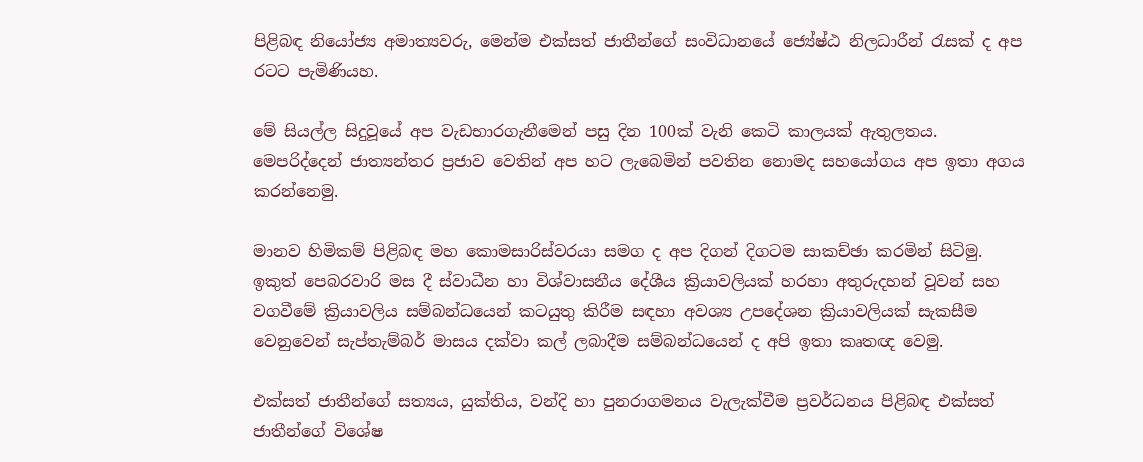පිළිබඳ නියෝජ්‍ය අමාත්‍යවරු, මෙන්ම එක්සත් ජාතීන්ගේ සංවිධානයේ ජ්‍යේෂ්ඨ නිලධාරීන් රැසක් ද අප රටට පැමිණියහ.

මේ සියල්ල සිදුවූයේ අප වැඩභාරගැනීමෙන් පසු දින 100ක් වැනි කෙටි කාලයක් ඇතුලතය. මෙපරිද්දෙන් ජාත්‍යන්තර ප්‍රජාව වෙතින් අප හට ලැබෙමින් පවතින නොමද සහයෝගය අප ඉතා අගය කරන්නෙමු.

මානව හිමිකම් පිළිබඳ මහ කොමසාරිස්වරයා සමග ද අප දිගන් දිගටම සාකච්ඡා කරමින් සිටිමු. ඉකුත් පෙබරවාරි මස දී ස්වාධීන හා විශ්වාසනීය දේශීය ක්‍රියාවලියක් හරහා අතුරුදහන් වූවන් සහ වගවීමේ ක්‍රියාවලිය සම්බන්ධයෙන් කටයුතු කිරීම සඳහා අවශ්‍ය උපදේශන ක්‍රියාවලියක් සැකසීම වෙනුවෙන් සැප්තැම්බර් මාසය දක්වා කල් ලබාදීම සම්බන්ධයෙන් ද අපි ඉතා කෘතඥ වෙමු.

එක්සත් ජාතීන්ගේ සත්‍යය, යුක්තිය, වන්දි හා පුනරාගමනය වැලැක්වීම ප්‍රවර්ධනය පිළිබඳ එක්සත් ජාතීන්ගේ විශේෂ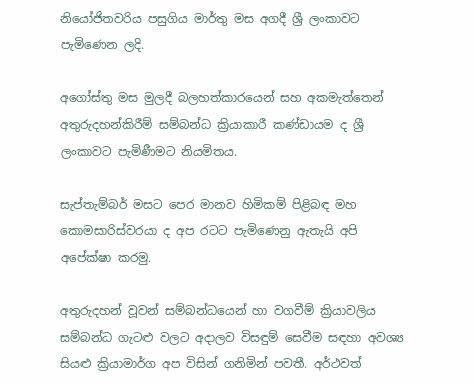නියෝජිතවරිය පසුගිය මාර්තු මස අගදී ශ්‍රී ලංකාවට පැමිණෙන ලදි.

අගෝස්තු මස මුලදී බලහත්කාරයෙන් සහ අකමැත්තෙන් අතුරුදහන්කිරීම් සම්බන්ධ ක්‍රියාකාරී කණ්ඩායම ද ශ්‍රී ලංකාවට පැමිණීමට නියමිතය.

සැප්තැම්බර් මසට පෙර මානව හිමිකම් පිළිබඳ මහ කොමසාරිස්වරයා ද අප රටට පැමිණෙනු ඇතැයි අපි අපේක්ෂා කරමු.

අතුරුදහන් වූවන් සම්බන්ධයෙන් හා වගවීම් ක්‍රියාවලිය සම්බන්ධ ගැටළු වලට අදාලව විසඳුම් සෙවීම සඳහා අවශ්‍ය සියළු ක්‍රියාමාර්ග අප විසින් ගනිමින් පවතී. අර්ථවත්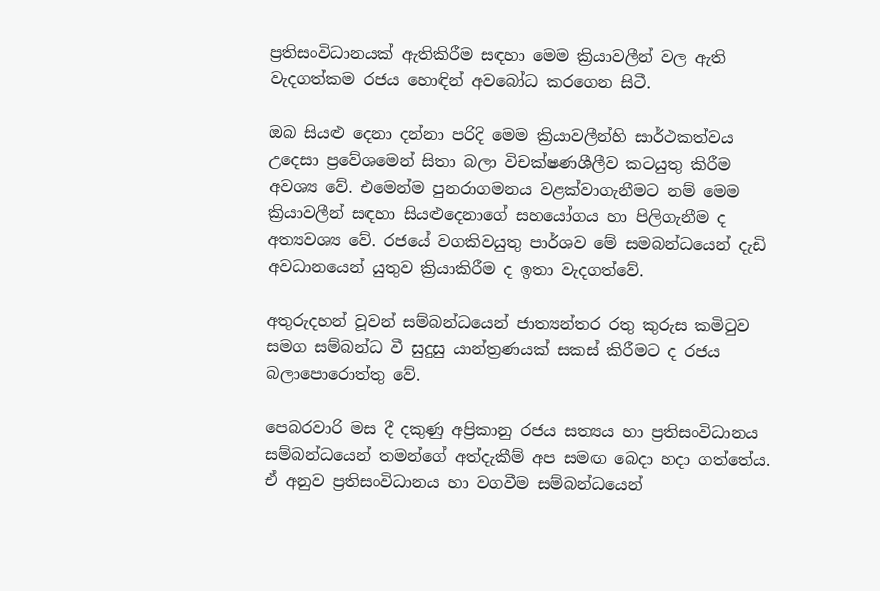ප්‍රතිසංවිධානයක් ඇතිකිරීම සඳහා මෙම ක්‍රියාවලීන් වල ඇති වැදගත්කම රජය හොඳින් අවබෝධ කරගෙන සිටී.

ඔබ සියළු දෙනා දන්නා පරිදි මෙම ක්‍රියාවලීන්හි සාර්ථකත්වය උදෙසා ප්‍රවේශමෙන් සිතා බලා විචක්ෂණශීලීව කටයුතු කිරීම අවශ්‍ය වේ. එමෙන්ම පුනරාගමනය වළක්වාගැනීමට නම් මෙම ක්‍රියාවලීන් සඳහා සියළුදෙනාගේ සහයෝගය හා පිලිගැනීම ද අත්‍යවශ්‍ය වේ. රජයේ වගකිවයුතු පාර්ශව මේ සමබන්ධයෙන් දැඩි අවධානයෙන් යුතුව ක්‍රියාකිරීම ද ඉතා වැදගත්වේ.

අතුරුදහන් වූවන් සම්බන්ධයෙන් ජාත්‍යන්තර රතු කුරුස කමිටුව සමග සම්බන්ධ වී සුදුසු යාන්ත්‍රණයක් සකස් කිරීමට ද රජය බලාපොරොත්තු වේ.

පෙබරවාරි මස දී දකුණු අප්‍රිකානු රජය සත්‍යය හා ප්‍රතිසංවිධානය සම්බන්ධයෙන් තමන්ගේ අත්දැකීම් අප සමඟ බෙදා හදා ගත්තේය. ඒ අනුව ප්‍රතිසංවිධානය හා වගවීම සම්බන්ධයෙන්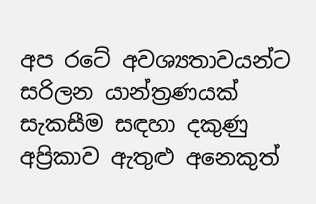අප රටේ අවශ්‍යතාවයන්ට සරිලන යාන්ත්‍රණයක් සැකසීම සඳහා දකුණු අප්‍රිකාව ඇතුළු අනෙකුත්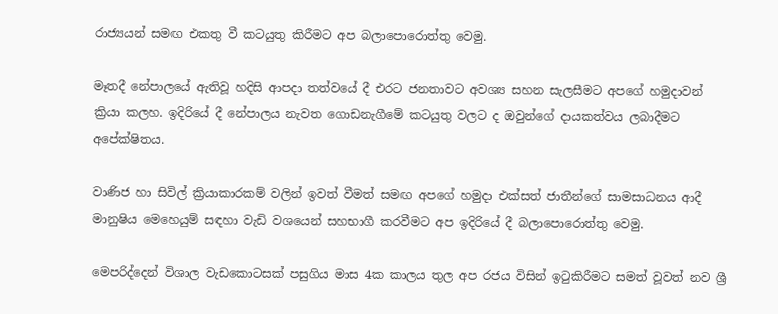රාජ්‍යයන් සමඟ එකතු වී කටයුතු කිරීමට අප බලාපොරොත්තු වෙමු.

මෑතදී නේපාලයේ ඇතිවූ හදිසි ආපදා තත්වයේ දී එරට ජනතාවට අවශ්‍ය සහන සැලසීමට අපගේ හමුදාවන් ක්‍රියා කලහ. ඉදිරියේ දී නේපාලය නැවත ගොඩනැගීමේ කටයුතු වලට ද ඔවුන්ගේ දායකත්වය ලබාදීමට අපේක්ෂිතය.

වාණිජ හා සිවිල් ක්‍රියාකාරකම් වලින් ඉවත් වීමත් සමඟ අපගේ හමුදා එක්සත් ජාතීන්ගේ සාමසාධනය ආදී මානුෂිය මෙහෙයුම් සඳහා වැඩි වශයෙන් සහභාගී කරවීමට අප ඉදිරියේ දී බලාපොරොත්තු වෙමු.

මෙපරිද්දෙන් විශාල වැඩකොටසක් පසුගිය මාස 4ක කාලය තුල අප රජය විසින් ඉටුකිරීමට සමත් වූවත් නව ශ්‍රී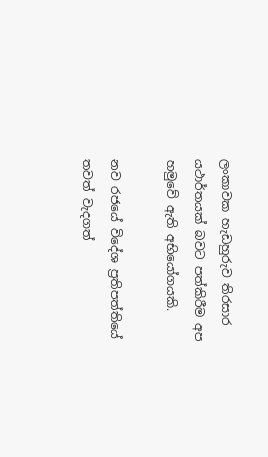ලංකාවක හැඩහුරුව තිරසාර යථාර්තයක් බවට පත්කිරීම අප හමුවේ ඇති අභියෝගයකි.

නව රජයේ විදේශ ප්‍රතිපත්තියේ තවත් වැදගත්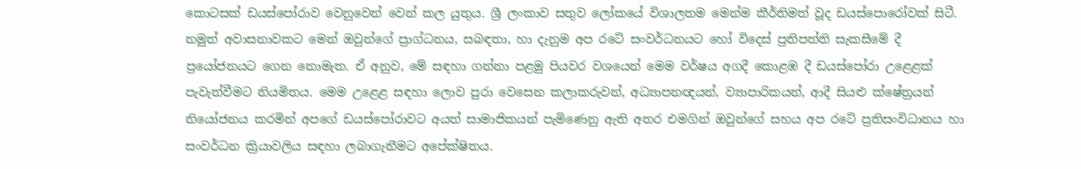කොටසක් ඩයස්පෝරාව වෙනුවෙන් වෙන් කල යුතුය. ශ්‍රී ලංකාව සතුව ලෝකයේ විශාලතම මෙන්ම කීර්තිමත් වූද ඩයස්පොරෝවක් සිටී. නමුත් අවාසනාවකට මෙන් ඔවුන්ගේ ප්‍රාග්ධනය, සබඳතා, හා දැනුම අප රටේ සංවර්ධනයට හෝ විදෙස් ප්‍රතිපත්ති සැකසීමේ දී ප්‍රයෝජනයට ගෙන නොමැත. ඒ අනුව, මේ සඳහා ගන්නා පළමු පියවර වශයෙන් මෙම වර්ෂය අගදී කොළඹ දී ඩයස්පෝරා උළෙළක් පැවැත්වීමට නියමිතය. මෙම උළෙළ සඳහා ලොව පුරා වෙසෙන කලාකරුවන්, අධ්‍යාපනඥයන්, ව්‍යාපාරිකයන්, ආදී සියළු ක්ෂේත්‍රයන් නියෝජනය කරමින් අපගේ ඩයස්පෝරාවට අයත් සාමාජිකයන් පැමිණෙනු ඇති අතර එමගින් ඔවුන්ගේ සහය අප රටේ ප්‍රතිසංවිධානය හා සංවර්ධන ක්‍රියාවලිය සඳහා ලබාගැනීමට අපේක්ෂිතය.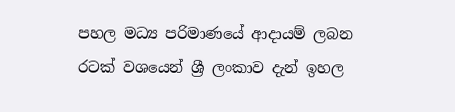පහල මධ්‍ය පරිමාණයේ ආදායම් ලබන රටක් වශයෙන් ශ්‍රී ලංකාව දැන් ඉහල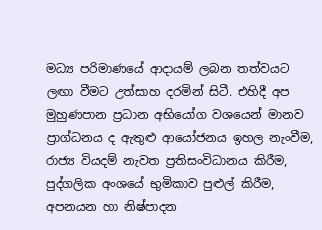මධ්‍ය පරිමාණයේ ආදායම් ලබන තත්වයට ලඟා වීමට උත්සාහ දරමින් සිටී. එහිදී අප මුහුණපාන ප්‍රධාන අභියෝග වශයෙන් මානව ප්‍රාග්ධනය ද ඇතුළු ආයෝජනය ඉහල නැංවීම, රාජ්‍ය වියදම් නැවත ප්‍රතිසංවිධානය කිරීම, පුද්ගලික අංශයේ භුමිකාව පුළුල් කිරීම, අපනයන හා නිෂ්පාදන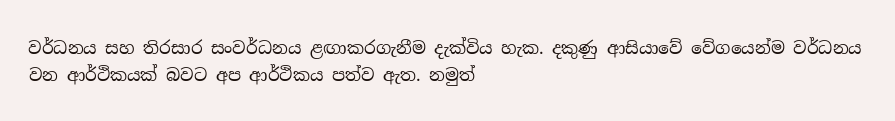වර්ධනය සහ තිරසාර සංවර්ධනය ළඟාකරගැනීම දැක්විය හැක. දකුණු ආසියාවේ වේගයෙන්ම වර්ධනය වන ආර්ථිකයක් බවට අප ආර්ථිකය පත්ව ඇත. නමුත්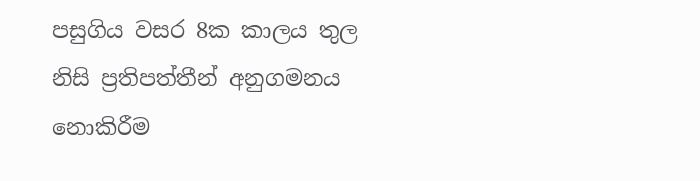පසුගිය වසර 8ක කාලය තුල නිසි ප්‍රතිපත්තීන් අනුගමනය නොකිරීම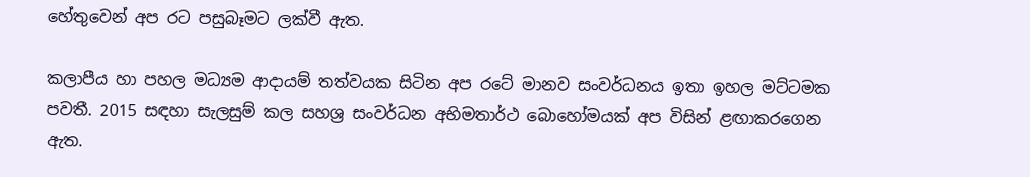හේතුවෙන් අප රට පසුබෑමට ලක්වී ඇත.

කලාපීය හා පහල මධ්‍යම ආදායම් තත්වයක සිටින අප රටේ මානව සංවර්ධනය ඉතා ඉහල මට්ටමක පවතී. 2015 සඳහා සැලසුම් කල සහශ්‍ර සංවර්ධන අභිමතාර්ථ බොහෝමයක් අප විසින් ළඟාකරගෙන ඇත.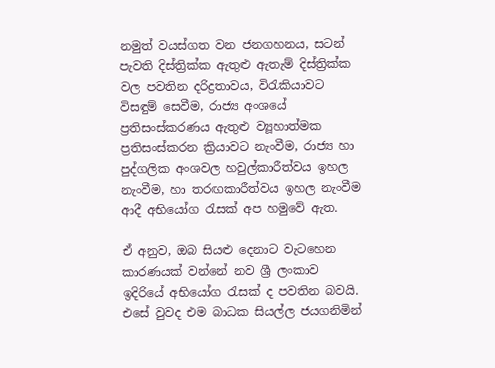නමුත් වයස්ගත වන ජනගහනය, සටන් පැවති දිස්ත්‍රික්ක ඇතුළු ඇතැම් දිස්ත්‍රික්ක වල පවතින දරිද්‍රතාවය, විරැකියාවට විසඳුම් සෙවීම, රාජ්‍ය අංශයේ ප්‍රතිසංස්කරණය ඇතුළු ව්‍යූහාත්මක ප්‍රතිසංස්කරන ක්‍රියාවට නැංවීම, රාජ්‍ය හා පුද්ගලික අංශවල හවුල්කාරීත්වය ඉහල නැංවීම, හා තරඟකාරීත්වය ඉහල නැංවීම ආදී අභියෝග රැසක් අප හමුවේ ඇත.

ඒ අනුව, ඔබ සියළු දෙනාට වැටහෙන කාරණයක් වන්නේ නව ශ්‍රී ලංකාව ඉදිරියේ අභියෝග රැසක් ද පවතින බවයි. එසේ වුවද එම බාධක සියල්ල ජයගනිමින්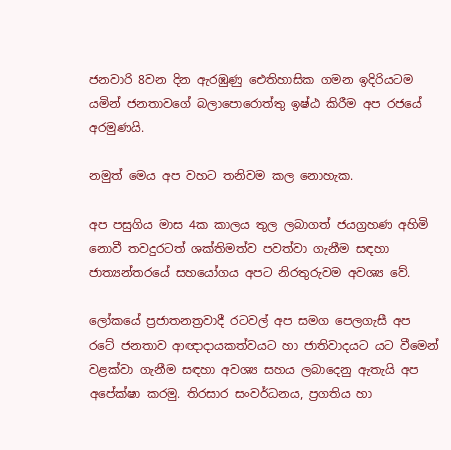ජනවාරි 8වන දින ඇරඹුණු ඓතිහාසික ගමන ඉදිරියටම යමින් ජනතාවගේ බලාපොරොත්තු ඉෂ්ඨ කිරීම අප රජයේ අරමුණයි.

නමුත් මෙය අප වහට තනිවම කල නොහැක.

අප පසුගිය මාස 4ක කාලය තුල ලබාගත් ජයග්‍රහණ අහිමි නොවී තවදුරටත් ශක්තිමත්ව පවත්වා ගැනීම සඳහා ජාත්‍යන්තරයේ සහයෝගය අපට නිරතුරුවම අවශ්‍ය වේ.

ලෝකයේ ප්‍රජාතනත්‍රවාදී රටවල් අප සමග පෙලගැසී අප රටේ ජනතාව ආඥාදායකත්වයට හා ජාතිවාදයට යට වීමෙන් වළක්වා ගැනීම සඳහා අවශ්‍ය සහය ලබාදෙනු ඇතැයි අප අපේක්ෂා කරමු. තිරසාර සංවර්ධනය, ප්‍රගතිය හා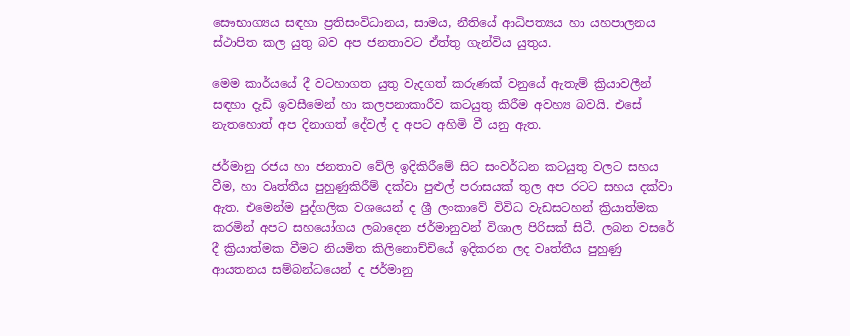සෞභාග්‍යය සඳහා ප්‍රතිසංවිධානය, සාමය, නීතියේ ආධිපත්‍යය හා යහපාලනය ස්ථාපිත කල යුතු බව අප ජනතාවට ඒත්තු ගැන්විය යුතුය.

මෙම කාර්යයේ දී වටහාගත යුතු වැදගත් කරුණක් වනුයේ ඇතැම් ක්‍රියාවලීන් සඳහා දැඩි ඉවසීමෙන් හා කලපනාකාරීව කටයුතු කිරීම අවහ්‍ය බවයි. එසේ නැතහොත් අප දිනාගත් දේවල් ද අපට අහිමි වී යනු ඇත.

ජර්මානු රජය හා ජනතාව වේලි ඉදිකිරීමේ සිට සංවර්ධන කටයුතු වලට සහය වීම, හා වෘත්තීය පුහුණුකිරීම් දක්වා පුළුල් පරාසයක් තුල අප රටට සහය දක්වා ඇත. එමෙන්ම පුද්ගලික වශයෙන් ද ශ්‍රී ලංකාවේ විවිධ වැඩසටහන් ක්‍රියාත්මක කරමින් අපට සහයෝගය ලබාදෙන ජර්මානුවන් විශාල පිරිසක් සිටී. ලබන වසරේ දී ක්‍රියාත්මක වීමට නියමිත කිලිනොච්චියේ ඉදිකරන ලද වෘත්තීය පුහුණු ආයතනය සම්බන්ධයෙන් ද ජර්මානු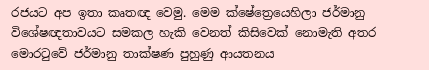රජයට අප ඉතා කෘතඥ වෙමු. මෙම ක්ෂේත්‍රෙයෙහිලා ජර්මානු විශේෂඥතාවයට සමකල හැකි වෙනත් කිසිවෙක් නොමැති අතර මොරටුවේ ජර්මානු තාක්ෂණ පුහුණු ආයතනය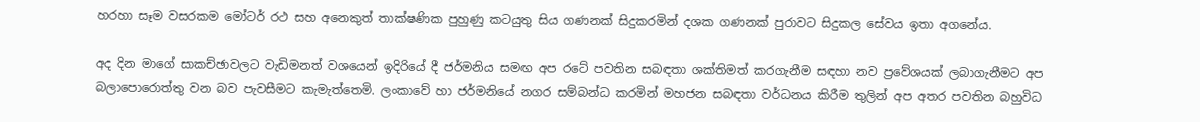හරහා සෑම වසරකම මෝටර් රථ සහ අනෙකුත් තාක්ෂණික පුහුණු කටයුතු සිය ගණනක් සිදුකරමින් දශක ගණනක් පුරාවට සිදුකල සේවය ඉතා අගනේය.

අද දින මාගේ සාකච්ඡාවලට වැඩිමනත් වශයෙන් ඉදිරියේ දී ජර්මනිය සමඟ අප රටේ පවතින සබඳතා ශක්තිමත් කරගැනීම සඳහා නව ප්‍රවේශයක් ලබාගැනීමට අප බලාපොරොත්තු වන බව පැවසීමට කැමැත්තෙමි. ලංකාවේ හා ජර්මනියේ නගර සම්බන්ධ කරමින් මහජන සබඳතා වර්ධනය කිරීම තුලින් අප අතර පවතින බහුවිධ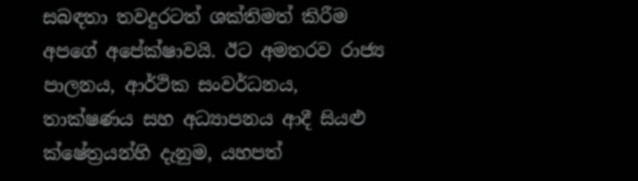සබඳතා තවදුරටත් ශක්තිමත් කිරීම අපගේ අපේක්ෂාවයි. ඊට අමතරව රාජ්‍ය පාලනය, ආර්ථික සංවර්ධනය, තාක්ෂණය සහ අධ්‍යාපනය ආදී සියළු ක්ෂේත්‍රයන්හි දැනුම, යහපත්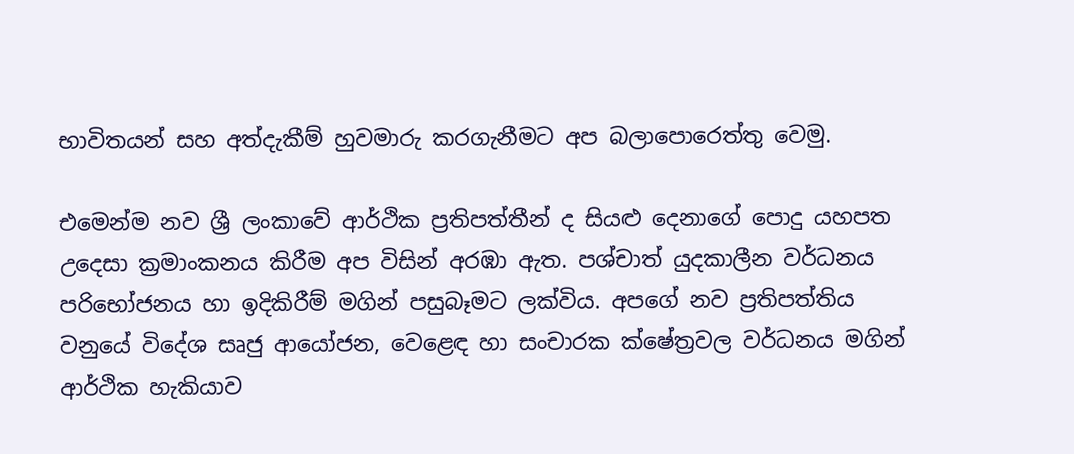භාවිතයන් සහ අත්දැකීම් හුවමාරු කරගැනීමට අප බලාපොරෙත්තු වෙමු.

එමෙන්ම නව ශ්‍රී ලංකාවේ ආර්ථික ප්‍රතිපත්තීන් ද සියළු දෙනාගේ පොදු යහපත උදෙසා ක්‍රමාංකනය කිරීම අප විසින් අරඹා ඇත. පශ්චාත් යුදකාලීන වර්ධනය පරිභෝජනය හා ඉදිකිරීම් මගින් පසුබෑමට ලක්විය. අපගේ නව ප්‍රතිපත්තිය වනුයේ විදේශ සෘජු ආයෝජන, වෙළෙඳ හා සංචාරක ක්ෂේත්‍රවල වර්ධනය මගින් ආර්ථික හැකියාව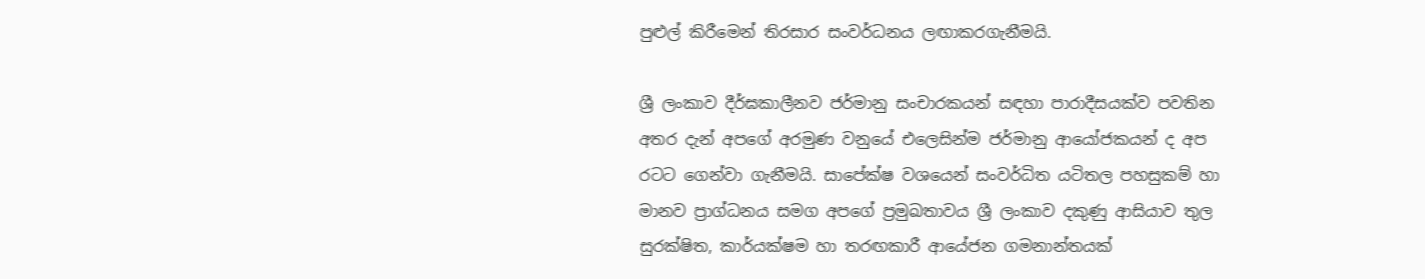පුළුල් කිරීමෙන් තිරසාර සංවර්ධනය ලඟාකරගැනීමයි.

ශ්‍රී ලංකාව දීර්ඝකාලීනව ජර්මානු සංචාරකයන් සඳහා පාරාදීසයක්ව පවතින අතර දැන් අපගේ අරමුණ වනුයේ එලෙසින්ම ජර්මානු ආයෝජකයන් ද අප රටට ගෙන්වා ගැනීමයි. සාපේක්ෂ වශයෙන් සංවර්ධිත යටිතල පහසුකම් හා මානව ප්‍රාග්ධනය සමග අපගේ ප්‍රමුඛතාවය ශ්‍රී ලංකාව දකුණු ආසියාව තුල සුරක්ෂිත, කාර්යක්ෂම හා තරඟකාරී ආයේජන ගමනාන්තයක්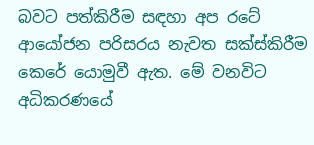බවට පත්කිරීම සඳහා අප රටේ ආයෝජන පරිසරය නැවත සක්ස්කිරීම කෙරේ යොමුවී ඇත. මේ වනවිට අධිකරණයේ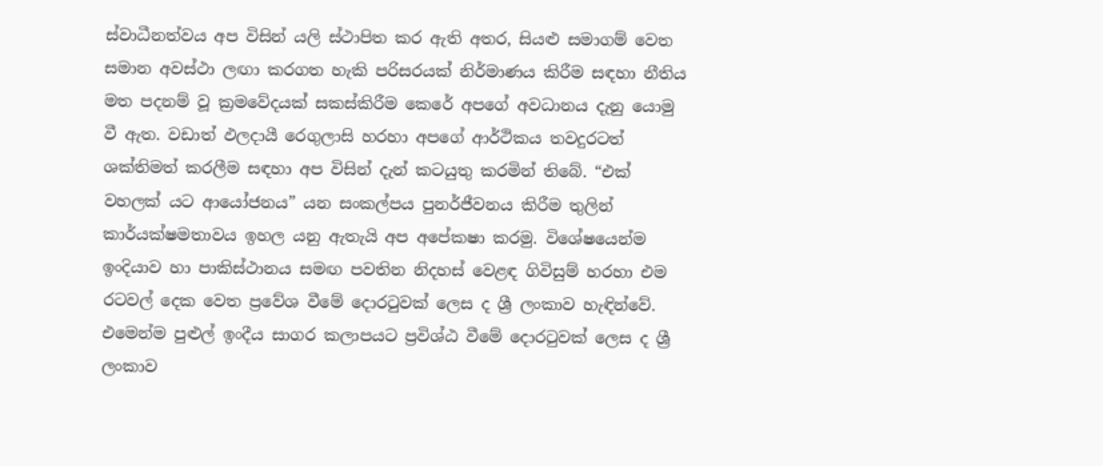ස්වාධීනත්වය අප විසින් යලි ස්ථාපිත කර ඇති අතර, සියළු සමාගම් වෙත සමාන අවස්ථා ලඟා කරගත හැකි පරිසරයක් නිර්මාණය කිරීම සඳහා නීතිය මත පදනම් වූ ක්‍රමවේදයක් සකස්කිරීම කෙරේ අපගේ අවධානය දැනු යොමු වී ඇත. වඩාත් ඵලදායී රෙගුලාසි හරහා අපගේ ආර්ථිකය තවදුරටත් ශක්තිමත් කරලීම සඳහා අප විසින් දැන් කටයුතු කරමින් තිබේ. “එක් වහලක් යට ආයෝජනය” යන සංකල්පය පුනර්ජීවනය කිරීම තුලින් කාර්යක්ෂමතාවය ඉහල යනු ඇතැයි අප අපේකෂා කරමු. විශේෂයෙන්ම ඉංදියාව හා පාකිස්ථානය සමඟ පවතින නිදහස් වෙළඳ ගිවිසුම් හරහා එම රටවල් දෙක වෙත ප්‍රවේශ වීමේ දොරටුවක් ලෙස ද ශ්‍රී ලංකාව හැඳින්වේ. එමෙන්ම පුළුල් ඉංදීය සාගර කලාපයට ප්‍රවිශ්ඨ වීමේ දොරටුවක් ලෙස ද ශ්‍රී ලංකාව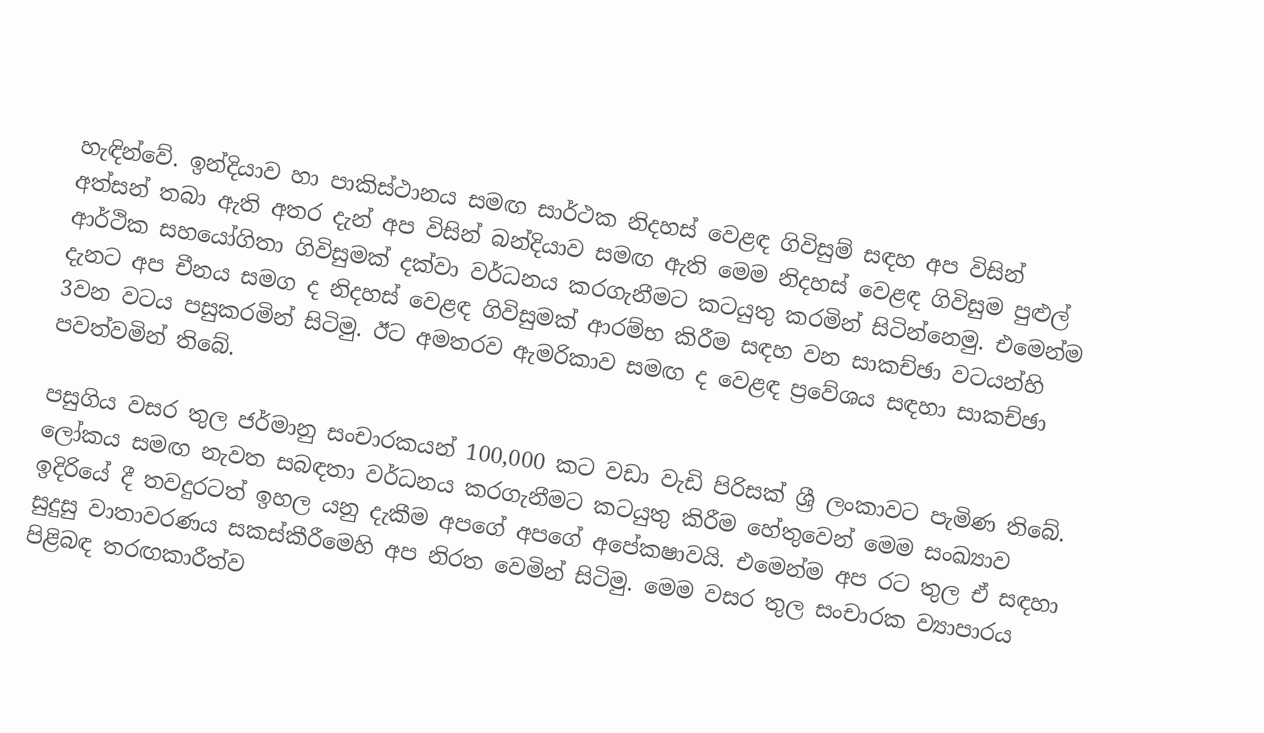හැඳින්වේ. ඉන්දියාව හා පාකිස්ථානය සමඟ සාර්ථක නිදහස් වෙළඳ ගිවිසුම් සඳහ අප විසින් අත්සන් තබා ඇති අතර දැන් අප විසින් බන්දියාව සමඟ ඇති මෙම නිදහස් වෙළඳ ගිවිසුම පුළුල් ආර්ථික සහයෝගිතා ගිවිසුමක් දක්වා වර්ධනය කරගැනීමට කටයුතු කරමින් සිටින්නෙමු. එමෙන්ම දැනට අප චීනය සමග ද නිදහස් වෙළඳ ගිවිසුමක් ආරම්භ කිරීම සඳහ වන සාකච්ඡා වටයන්හි 3වන වටය පසුකරමින් සිටිමු. ඊට අමතරව ඇමරිකාව සමඟ ද වෙළඳ ප්‍රවේශය සඳහා සාකච්ඡා පවත්වමින් තිබේ.

පසුගිය වසර තුල ජර්මානු සංචාරකයන් 100,000 කට වඩා වැඩි පිරිසක් ශ්‍රී ලංකාවට පැමිණ තිබේ. ලෝකය සමඟ නැවත සබඳතා වර්ධනය කරගැනීමට කටයුතු කිරීම හේතුවෙන් මෙම සංඛ්‍යාව ඉදිරියේ දී තවදුරටත් ඉහල යනු දැකීම අපගේ අපගේ අපේකෂාවයි. එමෙන්ම අප රට තුල ඒ සඳහා සුදුසු වාතාවරණය සකස්කීරීමෙහි අප නිරත වෙමින් සිටිමු. මෙම වසර තුල සංචාරක ව්‍යාපාරය පිළිබඳ තරඟකාරීත්ව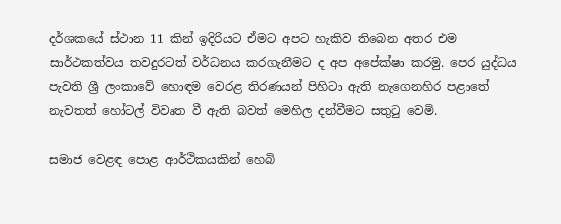දර්ශකයේ ස්ථාන 11 කින් ඉදිරියට ඒමට අපට හැකිව තිබෙන අතර එම සාර්ථකත්වය තවදුරටත් වර්ධනය කරගැනීමට ද අප අපේක්ෂා කරමු. පෙර යුද්ධය පැවති ශ්‍රී ලංකාවේ හොඳම වෙරළ තිරණයන් පිහිටා ඇති නැගෙනහිර පළාතේ නැවතත් හෝටල් විවෘත වී ඇති බවත් මෙහිල දන්වීමට සතුටු වෙමි.

සමාජ වෙළඳ පොළ ආර්ථිකයකින් හෙබි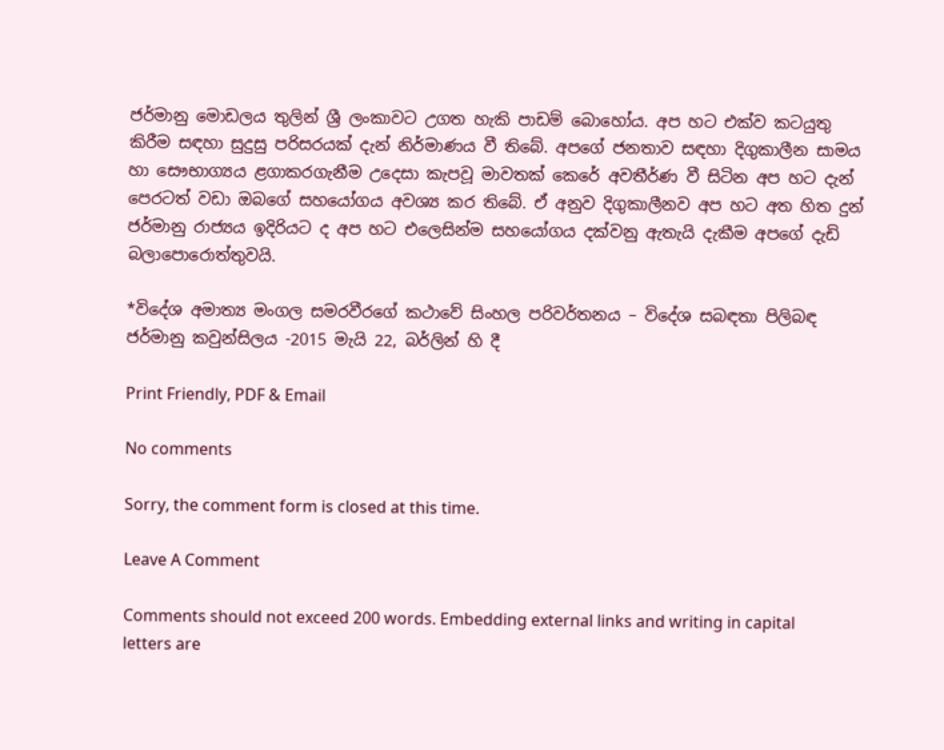ජර්මානු මොඩලය තුලින් ශ්‍රී ලංකාවට උගත හැකි පාඩම් බොහෝය. අප හ‍ට එක්ව කටයුතු කිරීම සඳහා සුදුසු පරිසරයක් දැන් නිර්මාණය වී තිබේ. අපගේ ජනතාව සඳහා දිගුකාලීන සාමය හා සෞභාග්‍යය ළගාකරගැනීම උදෙසා කැපවූ මාවතක් කෙරේ අවතීර්ණ වී සිටින අප හට දැන් පෙරටත් වඩා ඔබගේ සහයෝගය අවශ්‍ය කර තිබේ. ඒ අනුව දිගුකාලීනව අප හට අත හිත දුන් ජර්මානු රාජ්‍යය ඉදිරියට ද අප හට එලෙසින්ම සහයෝගය දක්වනු ඇතැයි දැකීම අපගේ දැඩි බලාපොරොත්තුවයි.

*විදේශ අමාත්‍ය මංගල සමරවීරගේ කථාවේ සිංහල පරිවර්තනය – විදේශ සබඳතා පිලිබඳ ජර්මානු කවුන්සිලය -2015 මැයි 22, බර්ලින් හි දී

Print Friendly, PDF & Email

No comments

Sorry, the comment form is closed at this time.

Leave A Comment

Comments should not exceed 200 words. Embedding external links and writing in capital letters are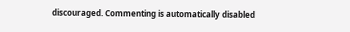discouraged. Commenting is automatically disabled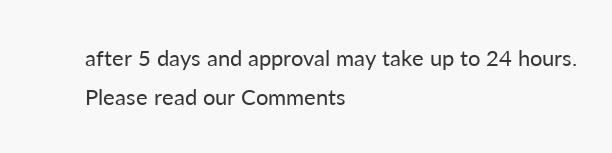after 5 days and approval may take up to 24 hours. Please read our Comments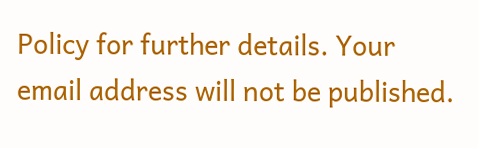Policy for further details. Your email address will not be published.